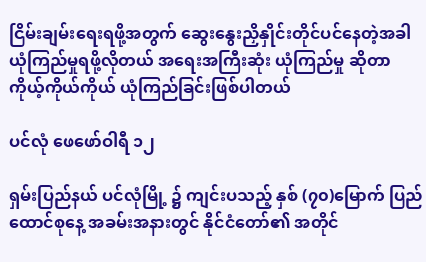ငြိမ်းချမ်းရေးရဖို့အတွက် ဆွေးနွေးညှိနှိုင်းတိုင်ပင်နေတဲ့အခါ ယုံကြည်မှုရဖို့လိုတယ် အရေးအကြီးဆုံး ယုံကြည်မှု ဆိုတာ ကိုယ့်ကိုယ်ကိုယ် ယုံကြည်ခြင်းဖြစ်ပါတယ်

ပင်လုံ ဖေဖော်ဝါရီ ၁၂

ရှမ်းပြည်နယ် ပင်လုံမြို့ ၌ ကျင်းပသည့် နှစ် (၇၀)မြောက် ပြည်ထောင်စုနေ့ အခမ်းအနားတွင် နိုင်ငံတော်၏ အတိုင်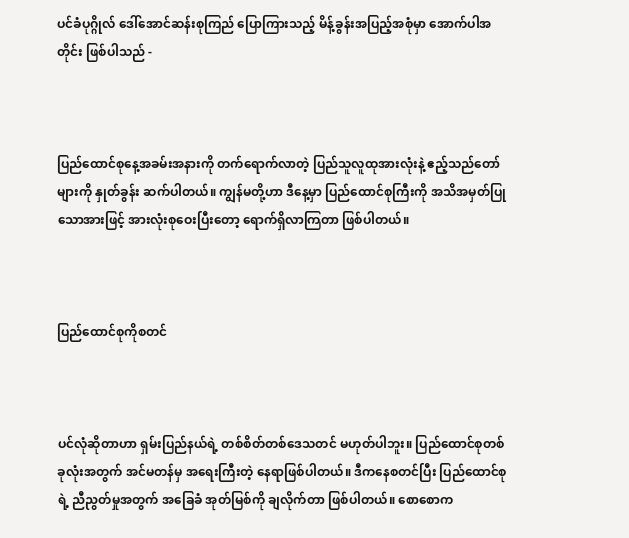ပင်ခံပုဂ္ဂိုလ် ဒေါ်အောင်ဆန်းစုကြည် ပြောကြားသည့် မိန့်ခွန်းအပြည့်အစုံမှာ အောက်ပါအတိုင်း ဖြစ်ပါသည် -



ပြည်ထောင်စုနေ့အခမ်းအနားကို တက်ရောက်လာတဲ့ ပြည်သူလူထုအားလုံးနဲ့ ဧည့်သည်တော်များကို နှုတ်ခွန်း ဆက်ပါတယ်။ ကျွန်မတို့ဟာ ဒီနေ့မှာ ပြည်ထောင်စုကြီးကို အသိအမှတ်ပြုသောအားဖြင့် အားလုံးစုဝေးပြီးတော့ ရောက်ရှိလာကြတာ ဖြစ်ပါတယ်။



ပြည်ထောင်စုကိုစတင်



ပင်လုံဆိုတာဟာ ရှမ်းပြည်နယ်ရဲ့ တစ်စိတ်တစ်ဒေသတင် မဟုတ်ပါဘူး။ ပြည်ထောင်စုတစ်ခုလုံးအတွက် အင်မတန်မှ အရေးကြီးတဲ့ နေရာဖြစ်ပါတယ်။ ဒီကနေစတင်ပြီး ပြည်ထောင်စုရဲ့ ညီညွတ်မှုအတွက် အခြေခံ အုတ်မြစ်ကို ချလိုက်တာ ဖြစ်ပါတယ်။ စောစောက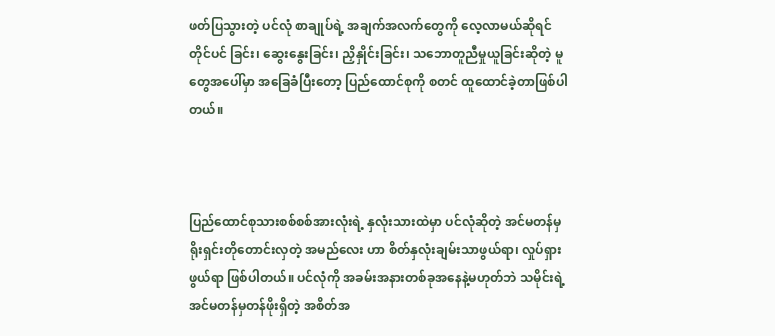ဖတ်ပြသွားတဲ့ ပင်လုံ စာချုပ်ရဲ့ အချက်အလက်တွေကို လေ့လာမယ်ဆိုရင် တိုင်ပင် ခြင်း၊ ဆွေးနွေးခြင်း၊ ညှိနှိုင်းခြင်း၊ သဘောတူညီမှုယူခြင်းဆိုတဲ့ မူတွေအပေါ်မှာ အခြေခံပြီးတော့ ပြည်ထောင်စုကို စတင် ထူထောင်ခဲ့တာဖြစ်ပါတယ်။



ပြည်ထောင်စုသားစစ်စစ်အားလုံးရဲ့ နှလုံးသားထဲမှာ ပင်လုံဆိုတဲ့ အင်မတန်မှ ရိုးရှင်းတိုတောင်းလှတဲ့ အမည်လေး ဟာ စိတ်နှလုံးချမ်းသာဖွယ်ရာ၊ လှုပ်ရှားဖွယ်ရာ ဖြစ်ပါတယ်။ ပင်လုံကို အခမ်းအနားတစ်ခုအနေနဲ့မဟုတ်ဘဲ သမိုင်းရဲ့ အင်မတန်မှတန်ဖိုးရှိတဲ့ အစိတ်အ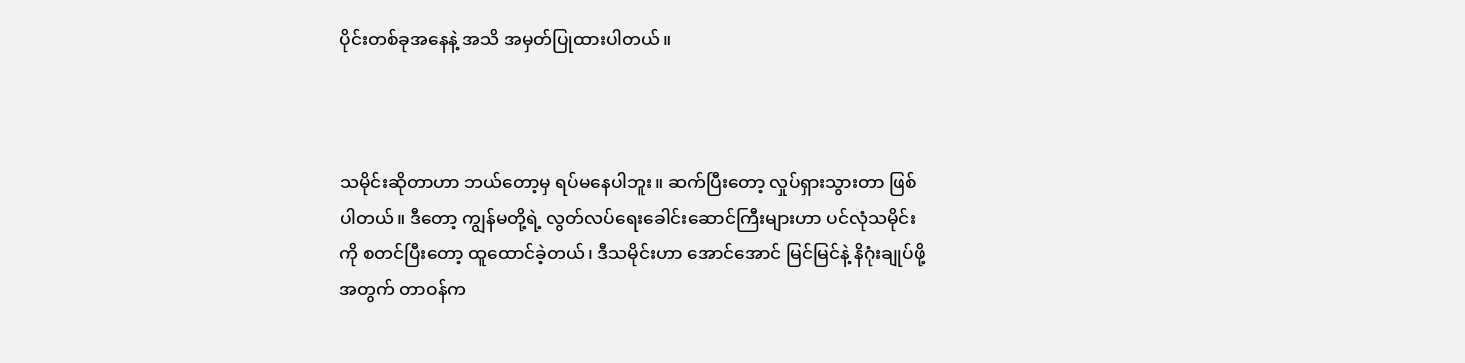ပိုင်းတစ်ခုအနေနဲ့ အသိ အမှတ်ပြုထားပါတယ်။



သမိုင်းဆိုတာဟာ ဘယ်တော့မှ ရပ်မနေပါဘူး။ ဆက်ပြီးတော့ လှုပ်ရှားသွားတာ ဖြစ်ပါတယ်။ ဒီတော့ ကျွန်မတို့ရဲ့ လွတ်လပ်ရေးခေါင်းဆောင်ကြီးများဟာ ပင်လုံသမိုင်းကို စတင်ပြီးတော့ ထူထောင်ခဲ့တယ်၊ ဒီသမိုင်းဟာ အောင်အောင် မြင်မြင်နဲ့ နိဂုံးချုပ်ဖို့အတွက် တာဝန်က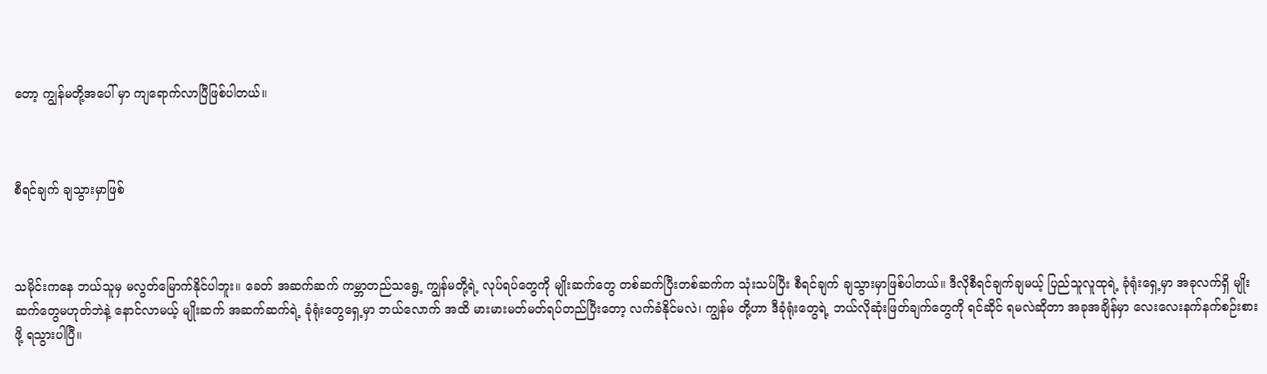တော့ ကျွန်မတို့အပေါ် မှာ ကျရောက်လာပြီဖြစ်ပါတယ်။



စီရင်ချက် ချသွားမှာဖြစ်



သမိုင်းကနေ ဘယ်သူမှ မလွတ်မြောက်နိုင်ပါဘူး။ ခေတ် အဆက်ဆက် ကမ္ဘာတည်သရွေ့ ကျွန်မတို့ရဲ့ လုပ်ရပ်တွေကို မျိုးဆက်တွေ တစ်ဆက်ပြီးတစ်ဆက်က သုံးသပ်ပြီး စီရင်ချက် ချသွားမှာဖြစ်ပါတယ်။ ဒီလိုစီရင်ချက်ချမယ့် ပြည်သူလူထုရဲ့ ခုံရုံးရှေ့မှာ အခုလက်ရှိ မျိုးဆက်တွေမဟုတ်ဘဲနဲ့ နောင်လာမယ့် မျိုးဆက် အဆက်ဆက်ရဲ့ ခုံရုံးတွေရှေ့မှာ ဘယ်လောက် အထိ မားမားမတ်မတ်ရပ်တည်ပြီးတော့ လက်ခံနိုင်မလဲ၊ ကျွန်မ တို့ဟာ ဒီခုံရုံးတွေရဲ့ ဘယ်လိုဆုံးဖြတ်ချက်တွေကို ရင်ဆိုင် ရမလဲဆိုတာ အခုအချိန်မှာ လေးလေးနက်နက်စဉ်းစားဖို့ ရသွားပါပြီ။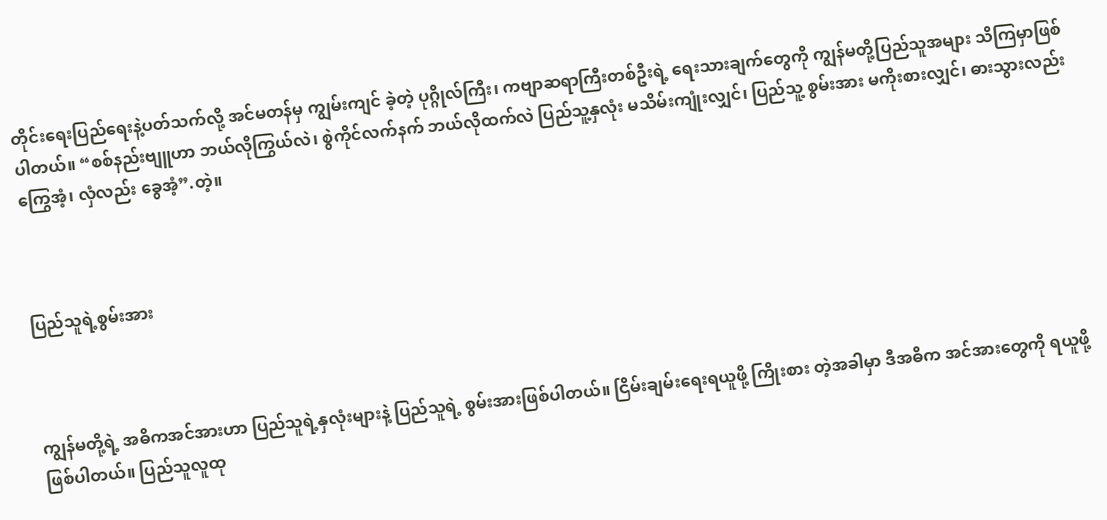တိုင်းရေးပြည်ရေးနဲ့ပတ်သက်လို့ အင်မတန်မှ ကျွမ်းကျင် ခဲ့တဲ့ ပုဂ္ဂိုလ်ကြီး၊ ကဗျာဆရာကြီးတစ်ဦးရဲ့ ရေးသားချက်တွေကို ကျွန်မတို့ပြည်သူအများ သိကြမှာဖြစ်ပါတယ်။ “စစ်နည်းဗျူဟာ ဘယ်လိုကြွယ်လဲ၊ စွဲကိုင်လက်နက် ဘယ်လိုထက်လဲ ပြည်သူ့နှလုံး မသိမ်းကျုံးလျှင်၊ ပြည်သူ့ စွမ်းအား မကိုးစားလျှင်၊ ဓားသွားလည်းကြွေအံ့၊ လှံလည်း ခွေအံ့”.တဲ့။



ပြည်သူရဲ့စွမ်းအား



ကျွန်မတို့ရဲ့ အဓိကအင်အားဟာ ပြည်သူရဲ့နှလုံးများနဲ့ ပြည်သူရဲ့ စွမ်းအားဖြစ်ပါတယ်။ ငြိမ်းချမ်းရေးရယူဖို့ ကြိုးစား တဲ့အခါမှာ ဒီအဓိက အင်အားတွေကို ရယူဖို့ ဖြစ်ပါတယ်။ ပြည်သူလူထု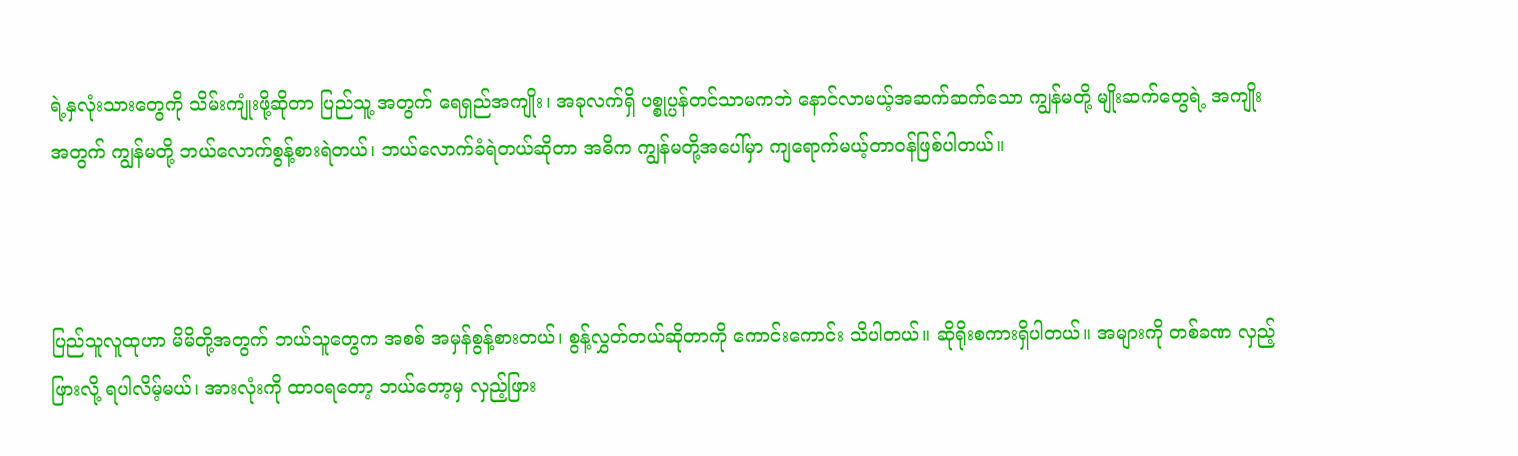ရဲ့နှလုံးသားတွေကို သိမ်းကျုံးဖို့ဆိုတာ ပြည်သူ့ အတွက် ရေရှည်အကျိုး၊ အခုလက်ရှိ ပစ္စုပ္ပန်တင်သာမကဘဲ နောင်လာမယ့်အဆက်ဆက်သော ကျွန်မတို့ မျိုးဆက်တွေရဲ့ အကျိုးအတွက် ကျွန်မတို့ ဘယ်လောက်စွန့်စားရဲတယ်၊ ဘယ်လောက်ခံရဲတယ်ဆိုတာ အဓိက ကျွန်မတို့အပေါ်မှာ ကျရောက်မယ့်တာဝန်ဖြစ်ပါတယ်။



ပြည်သူလူထုဟာ မိမိတို့အတွက် ဘယ်သူတွေက အစစ် အမှန်စွန့်စားတယ်၊ စွန့်လွှတ်တယ်ဆိုတာကို ကောင်းကောင်း သိပါတယ်။ ဆိုရိုးစကားရှိပါတယ်။ အများကို တစ်ခဏ လှည့်ဖြားလို့ ရပါလိမ့်မယ်၊ အားလုံးကို ထာဝရတော့ ဘယ်တော့မှ လှည့်ဖြား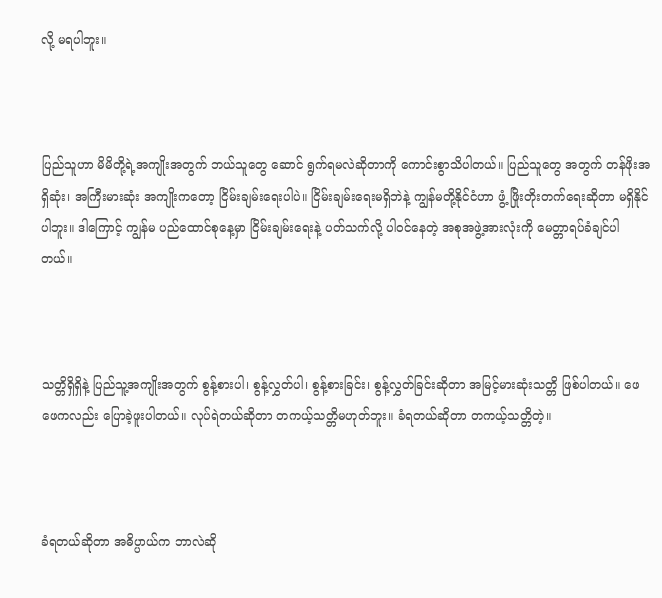လို့ မရပါဘူး။



ပြည်သူဟာ မိမိတို့ရဲ့အကျိုးအတွက် ဘယ်သူတွေ ဆောင် ရွက်ရမလဲဆိုတာကို ကောင်းစွာသိပါတယ်။ ပြည်သူတွေ အတွက် တန်ဖိုးအရှိဆုံး၊ အကြီးမားဆုံး အကျိုးကတော့ ငြိမ်းချမ်းရေးပါပဲ။ ငြိမ်းချမ်းရေးမရှိဘဲနဲ့ ကျွန်မတို့နိုင်ငံဟာ ဖွံ့ ဖြိုးတိုးတက်ရေးဆိုတာ မရှိနိုင်ပါဘူး။ ဒါကြောင့် ကျွန်မ ပည်ထောင်စုနေ့မှာ ငြိမ်းချမ်းရေးနဲ့ ပတ်သက်လို့ ပါဝင်နေတဲ့ အစုအဖွဲ့အားလုံးကို မေတ္တာရပ်ခံချင်ပါတယ်။



သတ္တိရှိရှိနဲ့ ပြည်သူ့အကျိုးအတွက် စွန့်စားပါ၊ စွန့်လွှတ်ပါ၊ စွန့်စားခြင်း၊ စွန့်လွှတ်ခြင်းဆိုတာ အမြင့်မားဆုံးသတ္တိ ဖြစ်ပါတယ်။ ဖေဖေကလည်း ပြောခဲ့ဖူးပါတယ်။ လုပ်ရဲတယ်ဆိုတာ တကယ့်သတ္တိမဟုတ်ဘူး။ ခံရတယ်ဆိုတာ တကယ့်သတ္တိတဲ့။



ခံရတယ်ဆိုတာ အဓိပ္ပာယ်က ဘာလဲဆို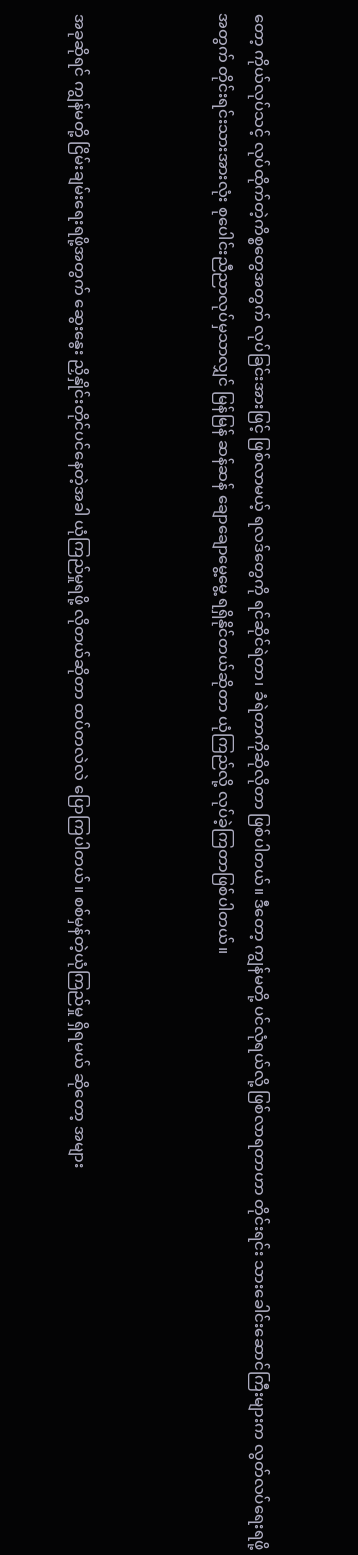တော့ ကိုယ်လုပ်သင့် လုပ်ထိုက်တဲ့ကိစ္စတွေအတွက် လုပ်ခြင်းအားဖြင့် ဖြစ်လာမယ့် ရလဒ်တွေကို ရင်ဆိုင်ရဲတာ၊ ခံရဲတာကိုဆိုလိုတာ ဖြစ်ပါတယ်။ ဒီတော့ ကျွန်မတို့ ပင်လုံရယ်လို့ ဖြစ်လာရတာဟာ တိုင်းရင်း သားခေါင်းဆောင်ကြီးများက လွတ်လပ်ရေးရဖို့အတွက် တိုင်းရင်းသားအားလုံး စုပေါင်းညီညာလုပ်မှသာလျှင် မြန်မြန် ဆန်ဆန် ချောချောမွေ့မွေ့ ရရှိနိုင်တယ်ဆိုတာ ယုံကြည်လို့ လုပ်ခဲ့ကြတာဖြစ်ပါတယ်။



အခုဆိုရင် ကျွန်မတို့ ငြိမ်းချမ်းရေးရဖို့အတွက် ဆွေးနွေး ညှိနှိုင်းတိုင်ပင်နေတဲ့အခါ ယုံကြည်မှုရဖို့ လိုတယ်ဆိုတာ ထပ်တလဲလဲ ပြောကြပါတယ်။ စစ်မှန်တဲ့ယုံကြည်မှု ရှိရမယ် ဆိုတော့ အများ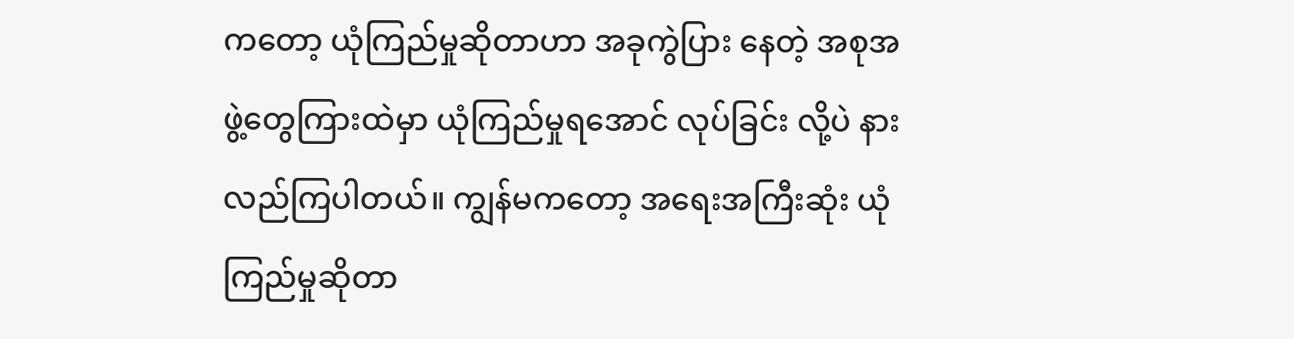ကတော့ ယုံကြည်မှုဆိုတာဟာ အခုကွဲပြား နေတဲ့ အစုအဖွဲ့တွေကြားထဲမှာ ယုံကြည်မှုရအောင် လုပ်ခြင်း လို့ပဲ နားလည်ကြပါတယ်။ ကျွန်မကတော့ အရေးအကြီးဆုံး ယုံကြည်မှုဆိုတာ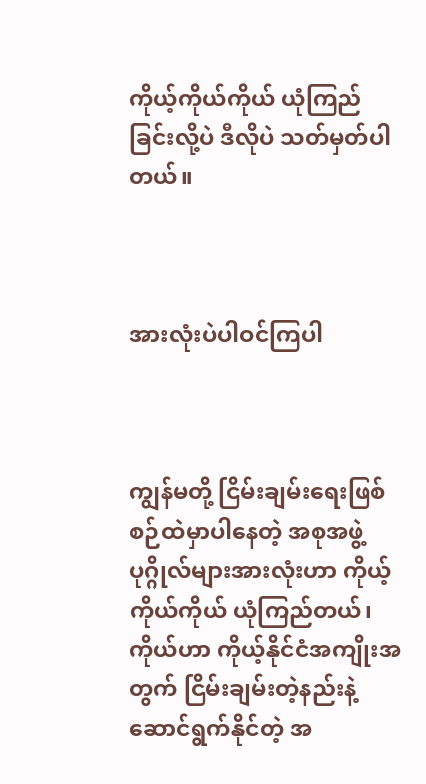ကိုယ့်ကိုယ်ကိုယ် ယုံကြည်ခြင်းလို့ပဲ ဒီလိုပဲ သတ်မှတ်ပါတယ်။



အားလုံးပဲပါဝင်ကြပါ



ကျွန်မတို့ ငြိမ်းချမ်းရေးဖြစ်စဉ်ထဲမှာပါနေတဲ့ အစုအဖွဲ့ ပုဂ္ဂိုလ်များအားလုံးဟာ ကိုယ့်ကိုယ်ကိုယ် ယုံကြည်တယ်၊ ကိုယ်ဟာ ကိုယ့်နိုင်ငံအကျိုးအတွက် ငြိမ်းချမ်းတဲ့နည်းနဲ့ ဆောင်ရွက်နိုင်တဲ့ အ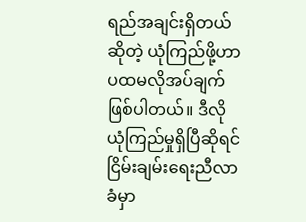ရည်အချင်းရှိတယ်ဆိုတဲ့ ယုံကြည်ဖို့ဟာ ပထမလိုအပ်ချက်ဖြစ်ပါတယ်။ ဒီလို ယုံကြည်မှုရှိပြီဆိုရင် ငြိမ်းချမ်းရေးညီလာခံမှာ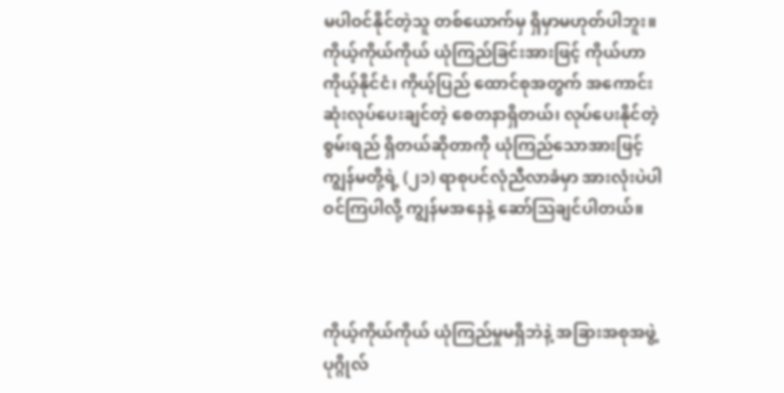မပါဝင်နိုင်တဲ့သူ တစ်ယောက်မှ ရှိမှာမဟုတ်ပါဘူး။ ကိုယ့်ကိုယ်ကိုယ် ယုံကြည်ခြင်းအားဖြင့် ကိုယ်ဟာ ကိုယ့်နိုင်ငံ၊ ကိုယ့်ပြည် ထောင်စုအတွက် အကောင်း ဆုံးလုပ်ပေးချင်တဲ့ စေတနာရှိတယ်၊ လုပ်ပေးနိုင်တဲ့ စွမ်းရည် ရှိတယ်ဆိုတာကို ယုံကြည်သောအားဖြင့် ကျွန်မတို့ရဲ့ (၂၁) ရာစုပင်လုံညီလာခံမှာ အားလုံးပဲပါဝင်ကြပါလို့ ကျွန်မအနေနဲ့ ဆော်ဩချင်ပါတယ်။



ကိုယ့်ကိုယ်ကိုယ် ယုံကြည်မှုမရှိဘဲနဲ့ အခြားအစုအဖွဲ့ ပုဂ္ဂိုလ်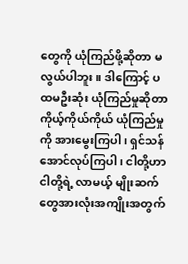တွေကို ယုံကြည်ဖို့ဆိုတာ မလွယ်ပါဘူး။ ဒါကြောင့် ပထမဦးဆုံး ယုံကြည်မှုဆိုတာ ကိုယ့်ကိုယ်ကိုယ် ယုံကြည်မှု ကို အားမွေးကြပါ၊ ရှင်သန်အောင်လုပ်ကြပါ၊ ငါတို့ဟာ ငါတို့ရဲ့ လာမယ့် မျိုးဆက်တွေအားလုံးအကျိုးအတွက်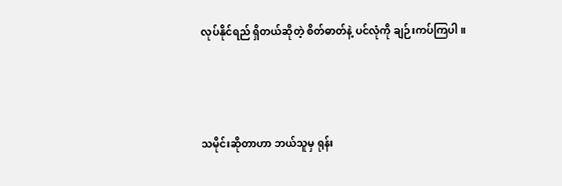လုပ်နိုင်ရည် ရှိတယ်ဆိုတဲ့ စိတ်ဓာတ်နဲ့ ပင်လုံကို ချဉ်းကပ်ကြပါ။



သမိုင်းဆိုတာဟာ ဘယ်သူမှ ရုန်း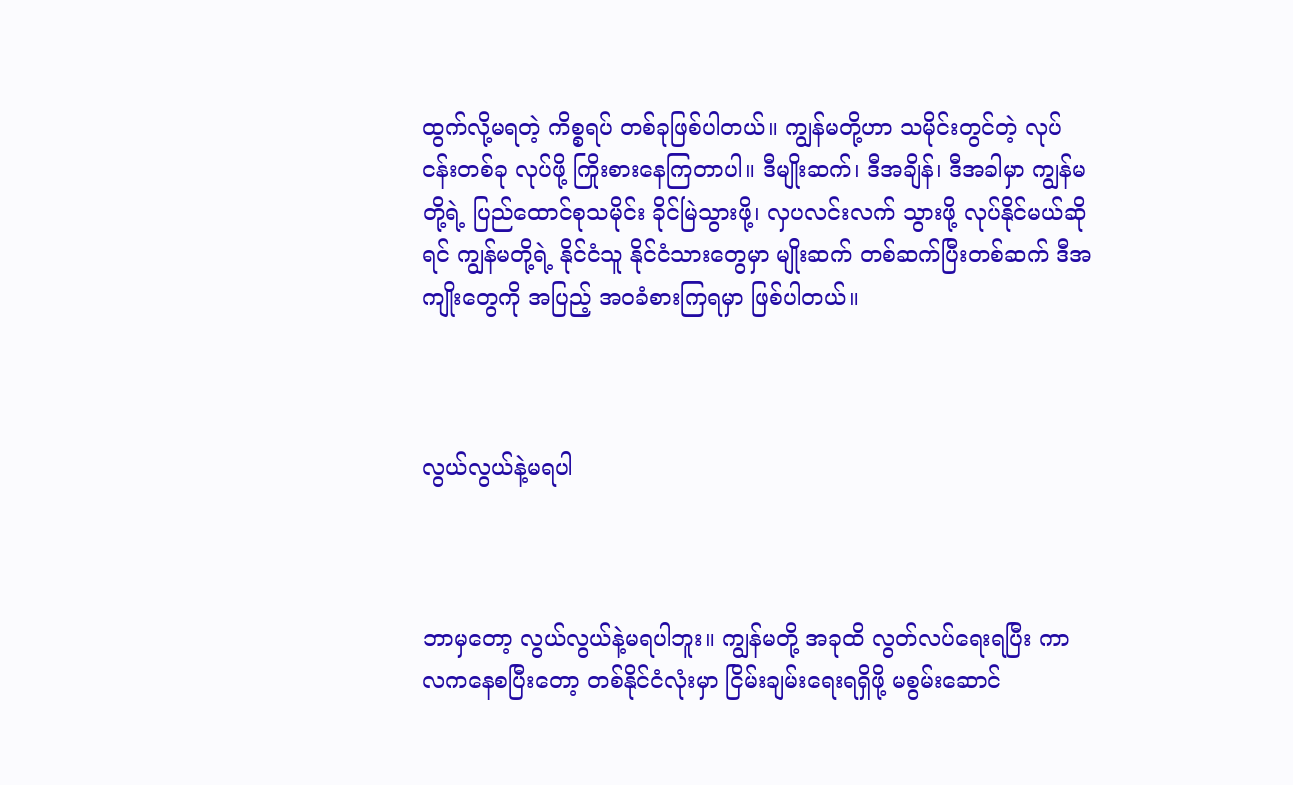ထွက်လို့မရတဲ့ ကိစ္စရပ် တစ်ခုဖြစ်ပါတယ်။ ကျွန်မတို့ဟာ သမိုင်းတွင်တဲ့ လုပ်ငန်းတစ်ခု လုပ်ဖို့ ကြိုးစားနေကြတာပါ။ ဒီမျိုးဆက်၊ ဒီအချိန်၊ ဒီအခါမှာ ကျွန်မတို့ရဲ့ ပြည်ထောင်စုသမိုင်း ခိုင်မြဲသွားဖို့၊ လှပလင်းလက် သွားဖို့ လုပ်နိုင်မယ်ဆိုရင် ကျွန်မတို့ရဲ့ နိုင်ငံသူ နိုင်ငံသားတွေမှာ မျိုးဆက် တစ်ဆက်ပြီးတစ်ဆက် ဒီအကျိုးတွေကို အပြည့် အဝခံစားကြရမှာ ဖြစ်ပါတယ်။



လွယ်လွယ်နဲ့မရပါ



ဘာမှတော့ လွယ်လွယ်နဲ့မရပါဘူး။ ကျွန်မတို့ အခုထိ လွတ်လပ်ရေးရပြီး ကာလကနေစပြီးတော့ တစ်နိုင်ငံလုံးမှာ ငြိမ်းချမ်းရေးရရှိဖို့ မစွမ်းဆောင်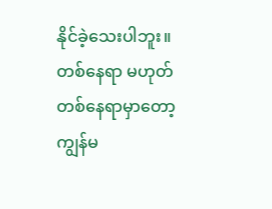နိုင်ခဲ့သေးပါဘူး။ တစ်နေရာ မဟုတ် တစ်နေရာမှာတော့ ကျွန်မ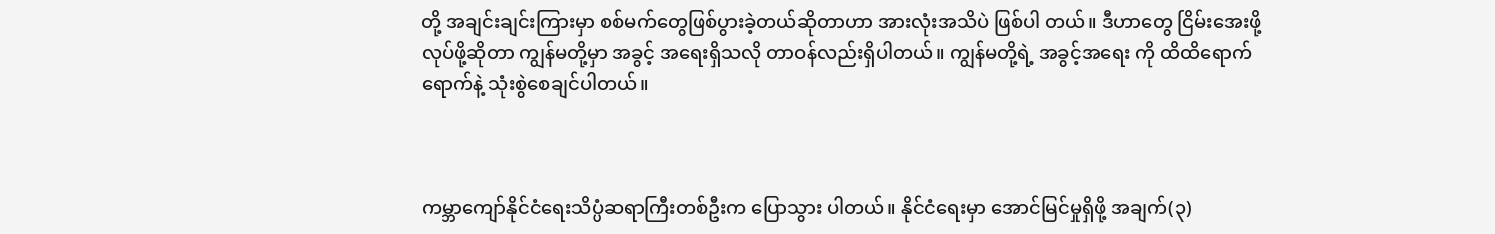တို့ အချင်းချင်းကြားမှာ စစ်မက်တွေဖြစ်ပွားခဲ့တယ်ဆိုတာဟာ အားလုံးအသိပဲ ဖြစ်ပါ တယ်။ ဒီဟာတွေ ငြိမ်းအေးဖို့လုပ်ဖို့ဆိုတာ ကျွန်မတို့မှာ အခွင့် အရေးရှိသလို တာဝန်လည်းရှိပါတယ်။ ကျွန်မတို့ရဲ့ အခွင့်အရေး ကို ထိထိရောက်ရောက်နဲ့ သုံးစွဲစေချင်ပါတယ်။



ကမ္ဘာကျော်နိုင်ငံရေးသိပ္ပံဆရာကြီးတစ်ဦးက ပြောသွား ပါတယ်။ နိုင်ငံရေးမှာ အောင်မြင်မှုရှိဖို့ အချက်(၃)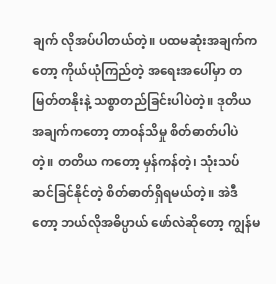ချက် လိုအပ်ပါတယ်တဲ့။ ပထမဆုံးအချက်ကတော့ ကိုယ်ယုံကြည်တဲ့ အရေးအပေါ်မှာ တမြတ်တနိုးနဲ့ သစ္စာတည်ခြင်းပါပဲတဲ့။ ဒုတိယ အချက်ကတော့ တာဝန်သိမှု စိတ်ဓာတ်ပါပဲတဲ့။ တတိယ ကတော့ မှန်ကန်တဲ့၊ သုံးသပ်ဆင်ခြင်နိုင်တဲ့ စိတ်ဓာတ်ရှိရမယ်တဲ့။ အဲဒီတော့ ဘယ်လိုအဓိပ္ပာယ် ဖော်လဲဆိုတော့ ကျွန်မ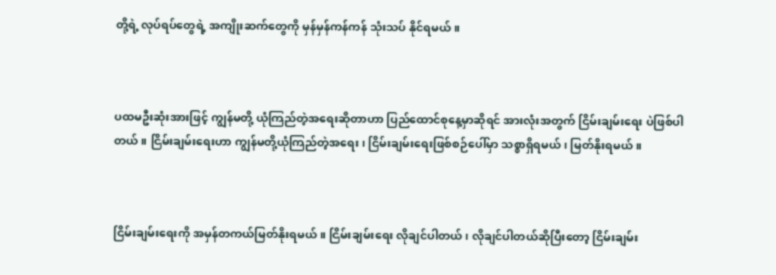တို့ရဲ့ လုပ်ရပ်တွေရဲ့ အကျိုးဆက်တွေကို မှန်မှန်ကန်ကန် သုံးသပ် နိုင်ရမယ်။



ပထမဦးဆုံးအားဖြင့် ကျွန်မတို့ ယုံကြည်တဲ့အရေးဆိုတာဟာ ပြည်ထောင်စုနေ့မှာဆိုရင် အားလုံးအတွက် ငြိမ်းချမ်းရေး ပဲဖြစ်ပါတယ်။ ငြိမ်းချမ်းရေးဟာ ကျွန်မတို့ယုံကြည်တဲ့အရေး၊ ငြိမ်းချမ်းရေးဖြစ်စဉ်ပေါ်မှာ သစ္စာရှိရမယ်၊ မြတ်နိုးရမယ်။



ငြိမ်းချမ်းရေးကို အမှန်တကယ်မြတ်နိုးရမယ်။ ငြိမ်းချမ်းရေး လိုချင်ပါတယ်၊ လိုချင်ပါတယ်ဆိုပြီးတော့ ငြိမ်းချမ်း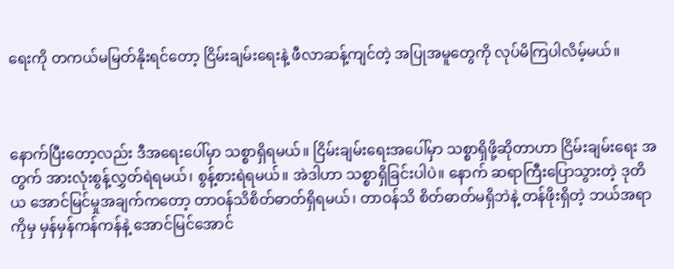ရေးကို တကယ်မမြတ်နိုးရင်တော့ ငြိမ်းချမ်းရေးနဲ့ ဖီလာဆန့်ကျင်တဲ့ အပြုအမူတွေကို လုပ်မိကြပါလိမ့်မယ်။



နောက်ပြီးတော့လည်း ဒီအရေးပေါ်မှာ သစ္စာရှိရမယ်။ ငြိမ်းချမ်းရေးအပေါ်မှာ သစ္စာရှိဖို့ဆိုတာဟာ ငြိမ်းချမ်းရေး အတွက် အားလုံးစွန့်လွှတ်ရဲရမယ်၊ စွန့်စားရဲရမယ်။ အဲဒါဟာ သစ္စာရှိခြင်းပါပဲ။ နောက် ဆရာကြီးပြောသွားတဲ့ ဒုတိယ အောင်မြင်မှုအချက်ကတော့ တာဝန်သိစိတ်ဓာတ်ရှိရမယ်၊ တာဝန်သိ စိတ်ဓာတ်မရှိဘဲနဲ့ တန်ဖိုးရှိတဲ့ ဘယ်အရာကိုမှ မှန်မှန်ကန်ကန်နဲ့ အောင်မြင်အောင်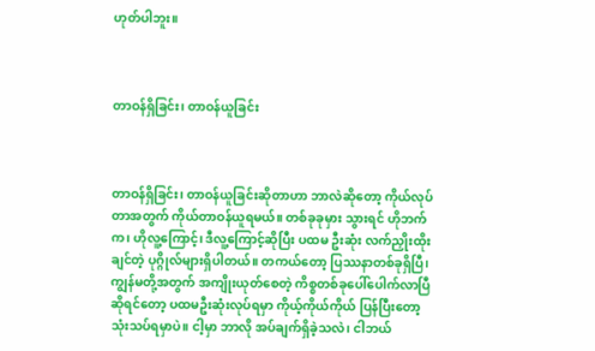ဟုတ်ပါဘူး။



တာဝန်ရှိခြင်း၊ တာဝန်ယူခြင်း



တာဝန်ရှိခြင်း၊ တာဝန်ယူခြင်းဆိုတာဟာ ဘာလဲဆိုတော့ ကိုယ်လုပ်တာအတွက် ကိုယ်တာဝန်ယူရမယ်။ တစ်ခုခုမှား သွားရင် ဟိုဘက်က၊ ဟိုလူ့ကြောင့်၊ ဒီလူ့ကြောင့်ဆိုပြီး ပထမ ဦးဆုံး လက်ညှိုးထိုးချင်တဲ့ ပုဂ္ဂိုလ်များရှိပါတယ်။ တကယ်တော့ ပြဿနာတစ်ခုရှိပြီ၊ ကျွန်မတို့အတွက် အကျိုးယုတ်စေတဲ့ ကိစ္စတစ်ခုပေါ်ပေါက်လာပြီဆိုရင်တော့ ပထမဦးဆုံးလုပ်ရမှာ ကိုယ့်ကိုယ်ကိုယ် ပြန်ပြီးတော့သုံးသပ်ရမှာပဲ။ ငါ့မှာ ဘာလို အပ်ချက်ရှိခဲ့သလဲ၊ ငါဘယ်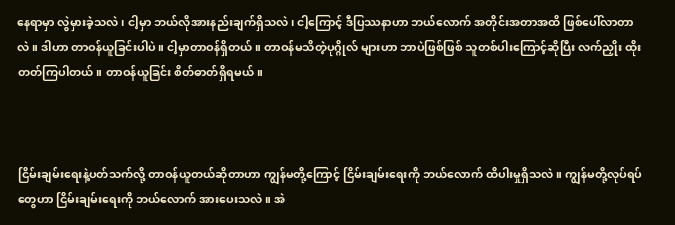နေရာမှာ လွဲမှားခဲ့သလဲ၊ ငါ့မှာ ဘယ်လိုအားနည်းချက်ရှိသလဲ၊ ငါ့ကြောင့် ဒီပြဿနာဟာ ဘယ်လောက် အတိုင်းအတာအထိ ဖြစ်ပေါ်လာတာလဲ။ ဒါဟာ တာဝန်ယူခြင်းပါပဲ။ ငါ့မှာတာဝန်ရှိတယ်။ တာဝန်မသိတဲ့ပုဂ္ဂိုလ် များဟာ ဘာပဲဖြစ်ဖြစ် သူတစ်ပါးကြောင့်ဆိုပြီး လက်ညှိုး ထိုးတတ်ကြပါတယ်။ တာဝန်ယူခြင်း စိတ်ဓာတ်ရှိရမယ်။



ငြိမ်းချမ်းရေးနဲ့ပတ်သက်လို့ တာဝန်ယူတယ်ဆိုတာဟာ ကျွန်မတို့ကြောင့် ငြိမ်းချမ်းရေးကို ဘယ်လောက် ထိပါးမှုရှိသလဲ။ ကျွန်မတို့လုပ်ရပ်တွေဟာ ငြိမ်းချမ်းရေးကို ဘယ်လောက် အားပေးသလဲ။ အဲ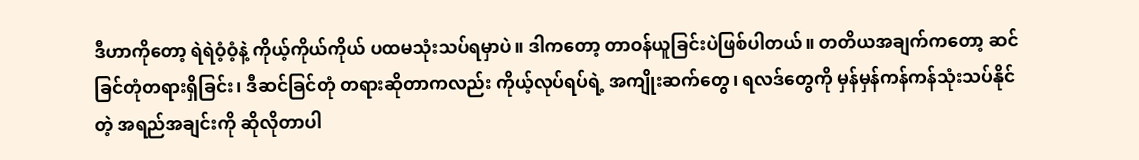ဒီဟာကိုတော့ ရဲရဲဝံ့ဝံ့နဲ့ ကိုယ့်ကိုယ်ကိုယ် ပထမသုံးသပ်ရမှာပဲ။ ဒါကတော့ တာဝန်ယူခြင်းပဲဖြစ်ပါတယ်။ တတိယအချက်ကတော့ ဆင်ခြင်တုံတရားရှိခြင်း၊ ဒီဆင်ခြင်တုံ တရားဆိုတာကလည်း ကိုယ့်လုပ်ရပ်ရဲ့ အကျိုးဆက်တွေ၊ ရလဒ်တွေကို မှန်မှန်ကန်ကန်သုံးသပ်နိုင်တဲ့ အရည်အချင်းကို ဆိုလိုတာပါ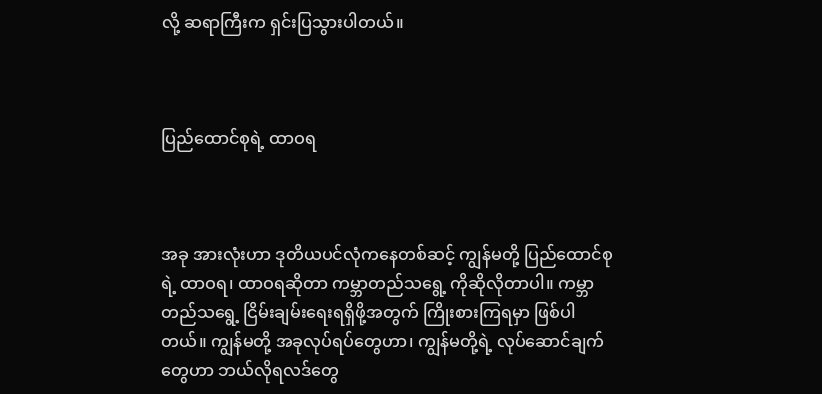လို့ ဆရာကြီးက ရှင်းပြသွားပါတယ်။



ပြည်ထောင်စုရဲ့ ထာဝရ



အခု အားလုံးဟာ ဒုတိယပင်လုံကနေတစ်ဆင့် ကျွန်မတို့ ပြည်ထောင်စုရဲ့ ထာဝရ၊ ထာဝရဆိုတာ ကမ္ဘာတည်သရွေ့ ကိုဆိုလိုတာပါ။ ကမ္ဘာတည်သရွေ့ ငြိမ်းချမ်းရေးရရှိဖို့အတွက် ကြိုးစားကြရမှာ ဖြစ်ပါတယ်။ ကျွန်မတို့ အခုလုပ်ရပ်တွေဟာ၊ ကျွန်မတို့ရဲ့ လုပ်ဆောင်ချက်တွေဟာ ဘယ်လိုရလဒ်တွေ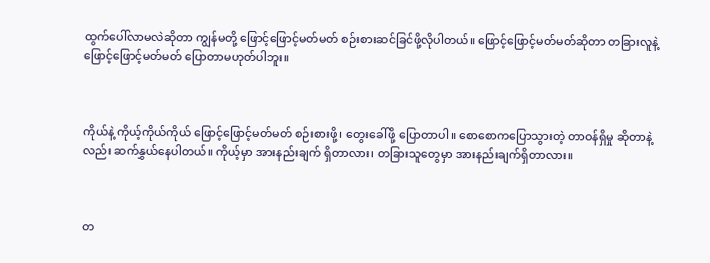ထွက်ပေါ်လာမလဲဆိုတာ ကျွန်မတို့ ဖြောင့်ဖြောင့်မတ်မတ် စဉ်းစားဆင်ခြင်ဖို့လိုပါတယ်။ ဖြောင့်ဖြောင့်မတ်မတ်ဆိုတာ တခြားလူနဲ့ ဖြောင့်ဖြောင့်မတ်မတ် ပြောတာမဟုတ်ပါဘူး။



ကိုယ်နဲ့ ကိုယ့်ကိုယ်ကိုယ် ဖြောင့်ဖြောင့်မတ်မတ် စဉ်းစားဖို့၊ တွေးခေါ်ဖို့ ပြောတာပါ။ စောစောကပြောသွားတဲ့ တာဝန်ရှိမှု ဆိုတာနဲ့လည်း ဆက်နွှယ်နေပါတယ်။ ကိုယ့်မှာ အားနည်းချက် ရှိတာလား၊ တခြားသူတွေမှာ အားနည်းချက်ရှိတာလား။



တ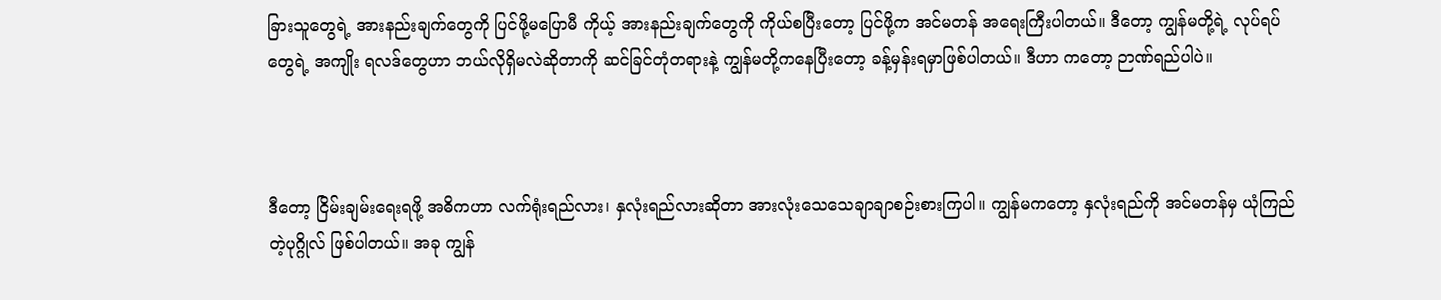ခြားသူတွေရဲ့ အားနည်းချက်တွေကို ပြင်ဖို့မပြောမီ ကိုယ့် အားနည်းချက်တွေကို ကိုယ်စပြီးတော့ ပြင်ဖို့က အင်မတန် အရေးကြီးပါတယ်။ ဒီတော့ ကျွန်မတို့ရဲ့ လုပ်ရပ်တွေရဲ့ အကျိုး ရလဒ်တွေဟာ ဘယ်လိုရှိမလဲဆိုတာကို ဆင်ခြင်တုံတရားနဲ့ ကျွန်မတို့ကနေပြီးတော့ ခန့်မှန်းရမှာဖြစ်ပါတယ်။ ဒီဟာ ကတော့ ဉာဏ်ရည်ပါပဲ။



ဒီတော့ ငြိမ်းချမ်းရေးရဖို့ အဓိကဟာ လက်ရုံးရည်လား၊ နှလုံးရည်လားဆိုတာ အားလုံးသေသေချာချာစဉ်းစားကြပါ။ ကျွန်မကတော့ နှလုံးရည်ကို အင်မတန်မှ ယုံကြည်တဲ့ပုဂ္ဂိုလ် ဖြစ်ပါတယ်။ အခု ကျွန်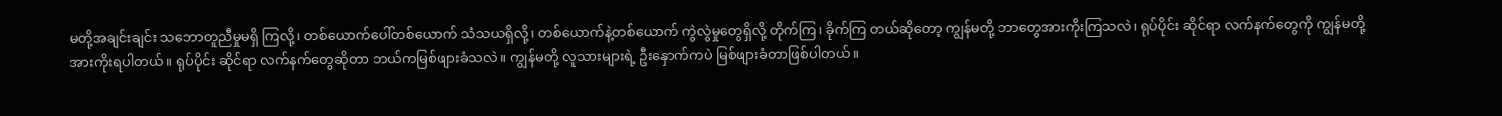မတို့အချင်းချင်း သဘောတူညီမှုမရှိ ကြလို့၊ တစ်ယောက်ပေါ်တစ်ယောက် သံသယရှိလို့၊ တစ်ယောက်နဲ့တစ်ယောက် ကွဲလွဲမှုတွေရှိလို့ တိုက်ကြ၊ ခိုက်ကြ တယ်ဆိုတော့ ကျွန်မတို့ ဘာတွေအားကိုးကြသလဲ၊ ရုပ်ပိုင်း ဆိုင်ရာ လက်နက်တွေကို ကျွန်မတို့အားကိုးရပါတယ်။ ရုပ်ပိုင်း ဆိုင်ရာ လက်နက်တွေဆိုတာ ဘယ်ကမြစ်ဖျားခံသလဲ။ ကျွန်မတို့ လူသားများရဲ့ ဦးနှောက်ကပဲ မြစ်ဖျားခံတာဖြစ်ပါတယ်။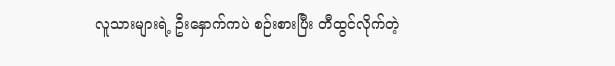လူသားများရဲ့ ဦးနှောက်ကပဲ စဉ်းစားပြီး တီထွင်လိုက်တဲ့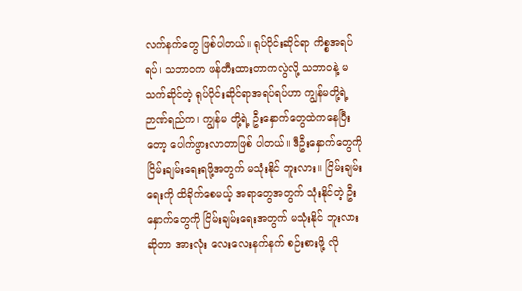လက်နက်တွေ ဖြစ်ပါတယ်။ ရုပ်ပိုင်းဆိုင်ရာ ကိစ္စအရပ်ရပ်၊ သဘာဝက ဖန်တီးထားတာကလွဲလို့ သဘာဝနဲ့ မသက်ဆိုင်တဲ့ ရုပ်ပိုင်းဆိုင်ရာအရပ်ရပ်ဟာ ကျွန်မတို့ရဲ့ ဉာဏ်ရည်က၊ ကျွန်မ တို့ရဲ့ ဦးနှောက်တွေထဲကနေပြီးတော့ ပေါက်ဖွားလာတာဖြစ် ပါတယ်။ ဒီဦးနှောက်တွေကို ငြိမ်းချမ်းရေးရဖို့အတွက် မသုံးနိုင် ဘူးလား။ ငြိမ်းချမ်းရေးကို ထိခိုက်စေမယ့် အရာတွေအတွက် သုံးနိုင်တဲ့ ဦးနှောက်တွေကို ငြိမ်းချမ်းရေးအတွက် မသုံးနိုင် ဘူးလားဆိုတာ အားလုံး လေးလေးနက်နက် စဉ်းစားဖို့ လို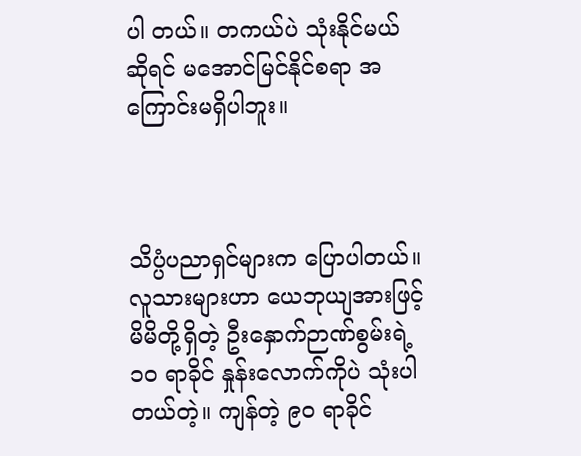ပါ တယ်။ တကယ်ပဲ သုံးနိုင်မယ်ဆိုရင် မအောင်မြင်နိုင်စရာ အကြောင်းမရှိပါဘူး။



သိပ္ပံပညာရှင်များက ပြောပါတယ်။ လူသားများဟာ ယေဘုယျအားဖြင့် မိမိတို့ရှိတဲ့ ဦးနှောက်ဉာဏ်စွမ်းရဲ့ ၁၀ ရာခိုင် နှုန်းလောက်ကိုပဲ သုံးပါတယ်တဲ့။ ကျန်တဲ့ ၉၀ ရာခိုင်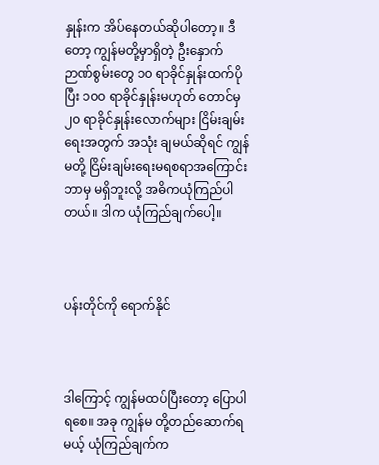နှုန်းက အိပ်နေတယ်ဆိုပါတော့။ ဒီတော့ ကျွန်မတို့မှာရှိတဲ့ ဦးနှောက် ဉာဏ်စွမ်းတွေ ၁၀ ရာခိုင်နှုန်းထက်ပိုပြီး ၁၀ဝ ရာခိုင်နှုန်းမဟုတ် တောင်မှ၂၀ ရာခိုင်နှုန်းလောက်များ ငြိမ်းချမ်းရေးအတွက် အသုံး ချမယ်ဆိုရင် ကျွန်မတို့ ငြိမ်းချမ်းရေးမရစရာအကြောင်း ဘာမှ မရှိဘူးလို့ အဓိကယုံကြည်ပါတယ်။ ဒါက ယုံကြည်ချက်ပေါ့။



ပန်းတိုင်ကို ရောက်နိုင်



ဒါကြောင့် ကျွန်မထပ်ပြီးတော့ ပြောပါရစေ။ အခု ကျွန်မ တို့တည်ဆောက်ရမယ့် ယုံကြည်ချက်က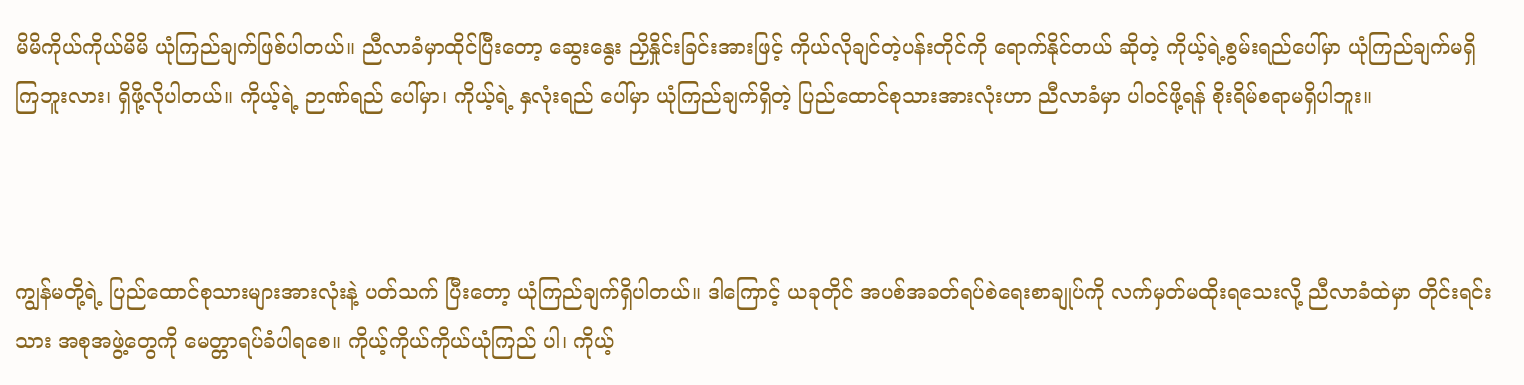မိမိကိုယ်ကိုယ်မိမိ ယုံကြည်ချက်ဖြစ်ပါတယ်။ ညီလာခံမှာထိုင်ပြီးတော့ ဆွေးနွေး ညှိနှိုင်းခြင်းအားဖြင့် ကိုယ်လိုချင်တဲ့ပန်းတိုင်ကို ရောက်နိုင်တယ် ဆိုတဲ့ ကိုယ့်ရဲ့စွမ်းရည်ပေါ်မှာ ယုံကြည်ချက်မရှိကြဘူးလား၊ ရှိဖို့လိုပါတယ်။ ကိုယ့်ရဲ့ ဉာဏ်ရည် ပေါ်မှာ၊ ကိုယ့်ရဲ့ နှလုံးရည် ပေါ်မှာ ယုံကြည်ချက်ရှိတဲ့ ပြည်ထောင်စုသားအားလုံးဟာ ညီလာခံမှာ ပါဝင်ဖို့ရန် စိုးရိမ်စရာမရှိပါဘူး။



ကျွန်မတို့ရဲ့ ပြည်ထောင်စုသားများအားလုံးနဲ့ ပတ်သက် ပြီးတော့ ယုံကြည်ချက်ရှိပါတယ်။ ဒါကြောင့် ယခုတိုင် အပစ်အခတ်ရပ်စဲရေးစာချုပ်ကို လက်မှတ်မထိုးရသေးလို့ ညီလာခံထဲမှာ တိုင်းရင်းသား အစုအဖွဲ့တွေကို မေတ္တာရပ်ခံပါရစေ။ ကိုယ့်ကိုယ်ကိုယ်ယုံကြည် ပါ၊ ကိုယ့်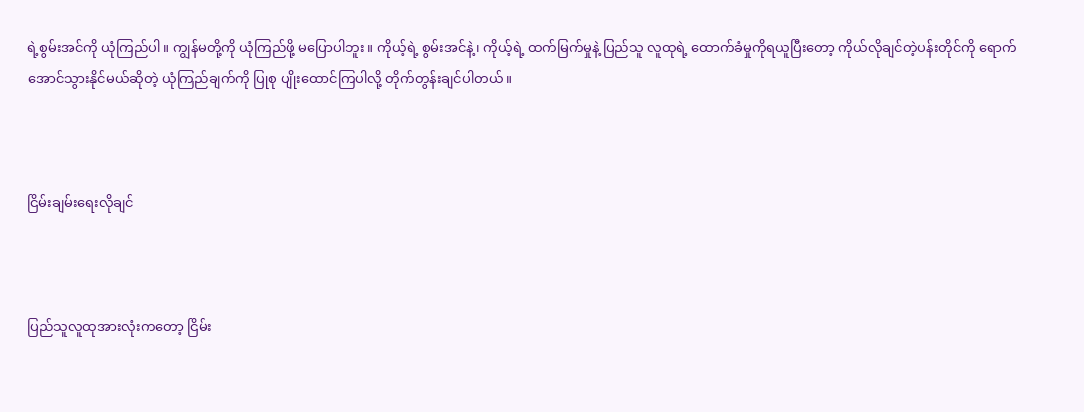ရဲ့စွမ်းအင်ကို ယုံကြည်ပါ။ ကျွန်မတို့ကို ယုံကြည်ဖို့ မပြောပါဘူး။ ကိုယ့်ရဲ့ စွမ်းအင်နဲ့၊ ကိုယ့်ရဲ့ ထက်မြက်မှုနဲ့ ပြည်သူ လူထုရဲ့ ထောက်ခံမှုကိုရယူပြီးတော့ ကိုယ်လိုချင်တဲ့ပန်းတိုင်ကို ရောက်အောင်သွားနိုင်မယ်ဆိုတဲ့ ယုံကြည်ချက်ကို ပြုစု ပျိုးထောင်ကြပါလို့ တိုက်တွန်းချင်ပါတယ်။



ငြိမ်းချမ်းရေးလိုချင်



ပြည်သူလူထုအားလုံးကတော့ ငြိမ်း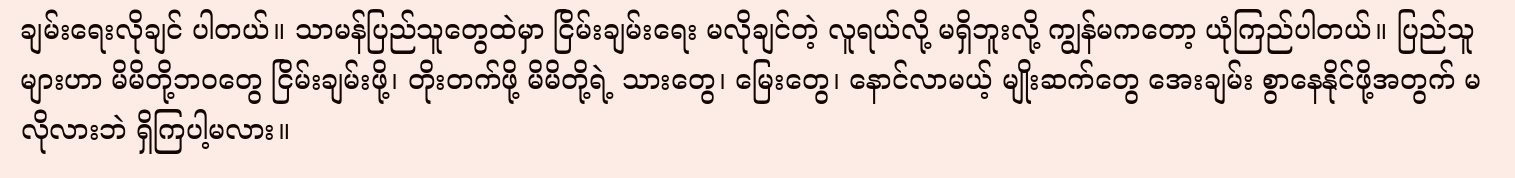ချမ်းရေးလိုချင် ပါတယ်။ သာမန်ပြည်သူတွေထဲမှာ ငြိမ်းချမ်းရေး မလိုချင်တဲ့ လူရယ်လို့ မရှိဘူးလို့ ကျွန်မကတော့ ယုံကြည်ပါတယ်။ ပြည်သူ များဟာ မိမိတို့ဘဝတွေ ငြိမ်းချမ်းဖို့၊ တိုးတက်ဖို့ မိမိတို့ရဲ့ သားတွေ၊ မြေးတွေ၊ နောင်လာမယ့် မျိုးဆက်တွေ အေးချမ်း စွာနေနိုင်ဖို့အတွက် မလိုလားဘဲ ရှိကြပါ့မလား။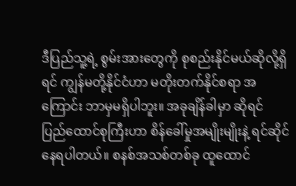ဒီပြည်သူ့ရဲ့ စွမ်းအားတွေကို စုစည်းနိုင်မယ်ဆိုလို့ရှိရင် ကျွန်မတို့နိုင်ငံဟာ မတိုးတက်နိုင်စရာ အကြောင်း ဘာမှမရှိပါဘူး။ အခုချိန်ခါမှာ ဆိုရင် ပြည်ထောင်စုကြီးဟာ စိန်ခေါ်မှုအမျိုးမျိုးနဲ့ ရင်ဆိုင် နေရပါတယ်။ စနစ်အသစ်တစ်ခု ထူထောင်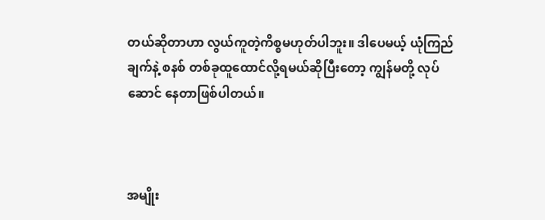တယ်ဆိုတာဟာ လွယ်ကူတဲ့ကိစ္စမဟုတ်ပါဘူး။ ဒါပေမယ့် ယုံကြည်ချက်နဲ့ စနစ် တစ်ခုထူထောင်လို့ရမယ်ဆိုပြီးတော့ ကျွန်မတို့ လုပ်ဆောင် နေတာဖြစ်ပါတယ်။



အမျိုး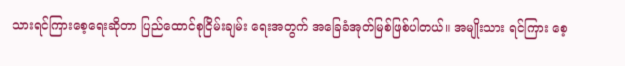သားရင်ကြားစေ့ရေးဆိုတာ ပြည်ထောင်စုငြိမ်းချမ်း ရေးအတွက် အခြေခံအုတ်မြစ်ဖြစ်ပါတယ်။ အမျိုးသား ရင်ကြား စေ့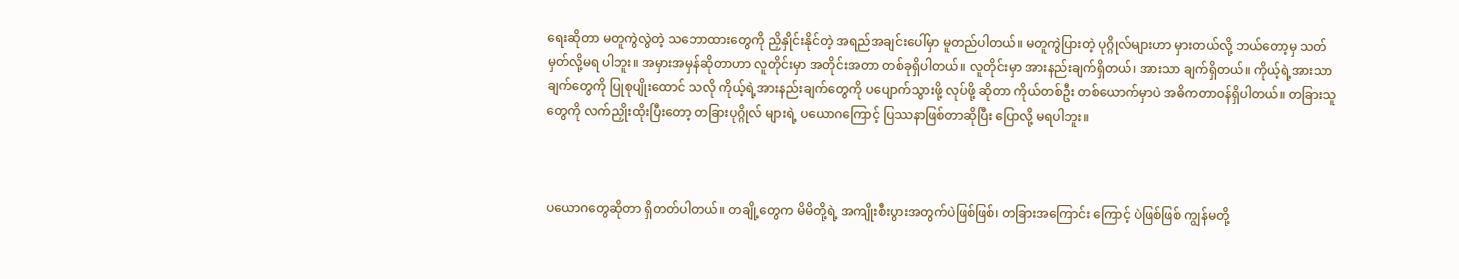ရေးဆိုတာ မတူကွဲလွဲတဲ့ သဘောထားတွေကို ညှိနှိုင်းနိုင်တဲ့ အရည်အချင်းပေါ်မှာ မူတည်ပါတယ်။ မတူကွဲပြားတဲ့ ပုဂ္ဂိုလ်များဟာ မှားတယ်လို့ ဘယ်တော့မှ သတ်မှတ်လို့မရ ပါဘူး။ အမှားအမှန်ဆိုတာဟာ လူတိုင်းမှာ အတိုင်းအတာ တစ်ခုရှိပါတယ်။ လူတိုင်းမှာ အားနည်းချက်ရှိတယ်၊ အားသာ ချက်ရှိတယ်။ ကိုယ့်ရဲ့အားသာ ချက်တွေကို ပြုစုပျိုးထောင် သလို ကိုယ့်ရဲ့အားနည်းချက်တွေကို ပပျောက်သွားဖို့ လုပ်ဖို့ ဆိုတာ ကိုယ်တစ်ဦး တစ်ယောက်မှာပဲ အဓိကတာဝန်ရှိပါတယ်။ တခြားသူတွေကို လက်ညှိုးထိုးပြီးတော့ တခြားပုဂ္ဂိုလ် များရဲ့ ပယောဂကြောင့် ပြဿနာဖြစ်တာဆိုပြီး ပြောလို့ မရပါဘူး။



ပယောဂတွေဆိုတာ ရှိတတ်ပါတယ်။ တချို့တွေက မိမိတို့ရဲ့ အကျိုးစီးပွားအတွက်ပဲဖြစ်ဖြစ်၊ တခြားအကြောင်း ကြောင့် ပဲဖြစ်ဖြစ် ကျွန်မတို့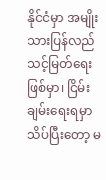နိုင်ငံမှာ အမျိုးသားပြန်လည်သင့်မြတ်ရေး ဖြစ်မှာ၊ ငြိမ်းချမ်းရေးရမှာ သိပ်ပြီးတော့ မ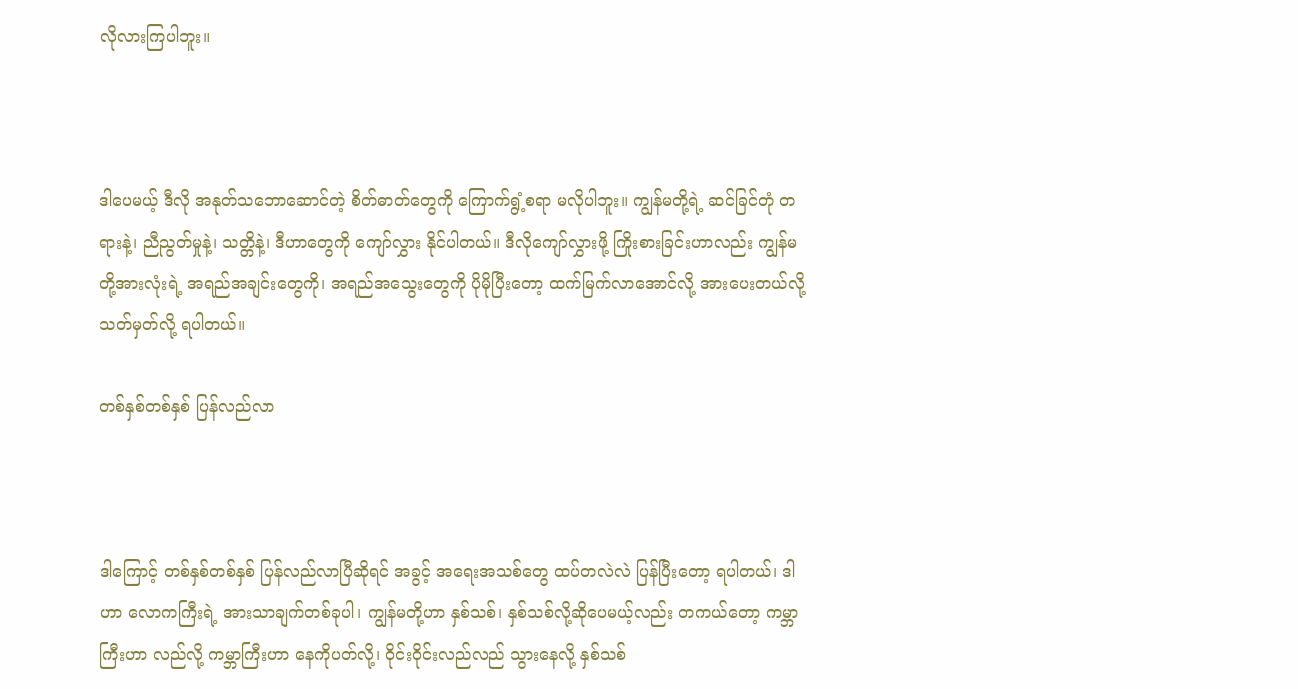လိုလားကြပါဘူး။



ဒါပေမယ့် ဒီလို အနုတ်သဘောဆောင်တဲ့ စိတ်ဓာတ်တွေကို ကြောက်ရွံ့စရာ မလိုပါဘူး။ ကျွန်မတို့ရဲ့ ဆင်ခြင်တုံ တရားနဲ့၊ ညီညွတ်မှုနဲ့၊ သတ္တိနဲ့၊ ဒီဟာတွေကို ကျော်လွှား နိုင်ပါတယ်။ ဒီလိုကျော်လွှားဖို့ ကြိုးစားခြင်းဟာလည်း ကျွန်မတို့အားလုံးရဲ့ အရည်အချင်းတွေကို၊ အရည်အသွေးတွေကို ပိုမိုပြီးတော့ ထက်မြက်လာအောင်လို့ အားပေးတယ်လို့ သတ်မှတ်လို့ ရပါတယ်။

တစ်နှစ်တစ်နှစ် ပြန်လည်လာ



ဒါကြောင့် တစ်နှစ်တစ်နှစ် ပြန်လည်လာပြီဆိုရင် အခွင့် အရေးအသစ်တွေ ထပ်တလဲလဲ ပြန်ပြီးတော့ ရပါတယ်၊ ဒါဟာ လောကကြီးရဲ့ အားသာချက်တစ်ခုပါ၊ ကျွန်မတို့ဟာ နှစ်သစ်၊ နှစ်သစ်လို့ဆိုပေမယ့်လည်း တကယ်တော့ ကမ္ဘာကြီးဟာ လည်လို့ ကမ္ဘာကြီးဟာ နေကိုပတ်လို့၊ ဝိုင်းဝိုင်းလည်လည် သွားနေလို့ နှစ်သစ်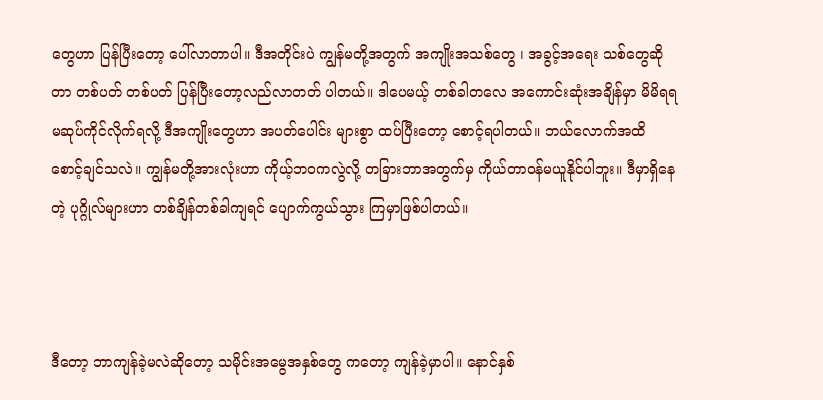တွေဟာ ပြန်ပြီးတော့ ပေါ်လာတာပါ။ ဒီအတိုင်းပဲ ကျွန်မတို့အတွက် အကျိုးအသစ်တွေ ၊ အခွင့်အရေး သစ်တွေဆိုတာ တစ်ပတ် တစ်ပတ် ပြန်ပြီးတော့လည်လာတတ် ပါတယ်။ ဒါပေမယ့် တစ်ခါတလေ အကောင်းဆုံးအချိန်မှာ မိမိရရ မဆုပ်ကိုင်လိုက်ရလို့ ဒီအကျိုးတွေဟာ အပတ်ပေါင်း များစွာ ထပ်ပြီးတော့ စောင့်ရပါတယ်။ ဘယ်လောက်အထိ စောင့်ချင်သလဲ။ ကျွန်မတို့အားလုံးဟာ ကိုယ့်ဘဝကလွဲလို့ တခြားဘာအတွက်မှ ကိုယ်တာဝန်မယူနိုင်ပါဘူး။ ဒီမှာရှိနေ တဲ့ ပုဂ္ဂိုလ်များဟာ တစ်ချိန်တစ်ခါကျရင် ပျောက်ကွယ်သွား ကြမှာဖြစ်ပါတယ်။



ဒီတော့ ဘာကျန်ခဲ့မလဲဆိုတော့ သမိုင်းအမွေအနှစ်တွေ ကတော့ ကျန်ခဲ့မှာပါ။ နောင်နှစ်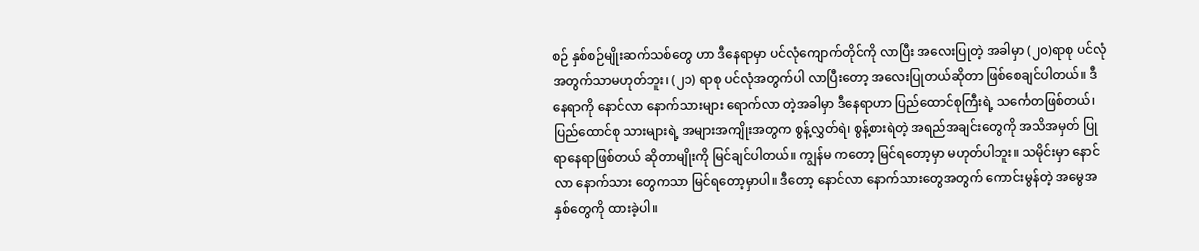စဉ် နှစ်စဉ်မျိုးဆက်သစ်တွေ ဟာ ဒီနေရာမှာ ပင်လုံကျောက်တိုင်ကို လာပြီး အလေးပြုတဲ့ အခါမှာ (၂၀)ရာစု ပင်လုံအတွက်သာမဟုတ်ဘူး၊ (၂၁) ရာစု ပင်လုံအတွက်ပါ လာပြီးတော့ အလေးပြုတယ်ဆိုတာ ဖြစ်စေချင်ပါတယ်။ ဒီနေရာကို နောင်လာ နောက်သားများ ရောက်လာ တဲ့အခါမှာ ဒီနေရာဟာ ပြည်ထောင်စုကြီးရဲ့ သင်္ကေတဖြစ်တယ်၊ ပြည်ထောင်စု သားများရဲ့ အများအကျိုးအတွက စွန့်လွှတ်ရဲ၊ စွန့်စားရဲတဲ့ အရည်အချင်းတွေကို အသိအမှတ် ပြုရာနေရာဖြစ်တယ် ဆိုတာမျိုးကို မြင်ချင်ပါတယ်။ ကျွန်မ ကတော့ မြင်ရတော့မှာ မဟုတ်ပါဘူး။ သမိုင်းမှာ နောင်လာ နောက်သား တွေကသာ မြင်ရတော့မှာပါ။ ဒီတော့ နောင်လာ နောက်သားတွေအတွက် ကောင်းမွန်တဲ့ အမွေအနှစ်တွေကို ထားခဲ့ပါ။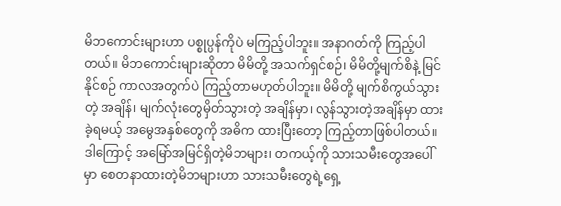မိဘကောင်းများဟာ ပစ္စုပ္ပန်ကိုပဲ မကြည့်ပါဘူး။ အနာဂတ်ကို ကြည့်ပါတယ်။ မိဘကောင်းများဆိုတာ မိမိတို့ အသက်ရှင်စဉ်၊ မိမိတို့မျက်စိနဲ့ မြင်နိုင်စဉ် ကာလအတွက်ပဲ ကြည့်တာမဟုတ်ပါဘူး။ မိမိတို့ မျက်စိကွယ်သွားတဲ့ အချိန်၊ မျက်လုံးတွေမှိတ်သွားတဲ့ အချိန်မှာ၊ လွန်သွားတဲ့အချိန်မှာ ထားခဲ့ရမယ့် အမွေအနှစ်တွေကို အဓိက ထားပြီးတော့ ကြည့်တာဖြစ်ပါတယ်။ ဒါကြောင့် အမြော်အမြင်ရှိတဲ့မိဘများ၊ တကယ့်ကို သားသမီးတွေအပေါ်မှာ စေတနာထားတဲ့မိဘများဟာ သားသမီးတွေရဲ့ရှေ့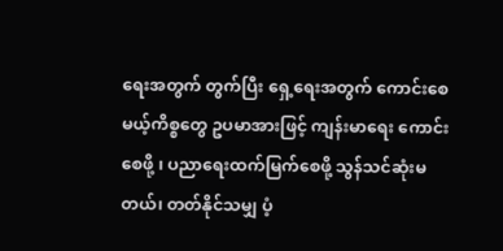ရေးအတွက် တွက်ပြီး ရှေ့ရေးအတွက် ကောင်းစေမယ့်ကိစ္စတွေ ဥပမာအားဖြင့် ကျန်းမာရေး ကောင်းစေဖို့ ၊ ပညာရေးထက်မြက်စေဖို့ သွန်သင်ဆုံးမတယ်၊ တတ်နိုင်သမျှ ပံ့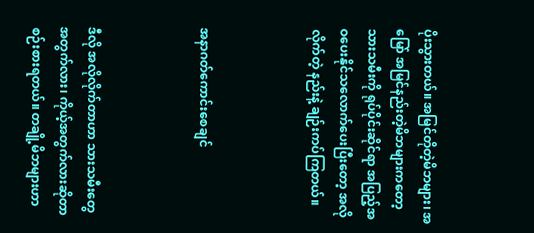ပိုးသွားတယ်။ အမြင်တိုတဲ့မိဘများ၊ အမြော် အမြင်နည်းတဲ့မိဘများကတော့ သားသမီးကို ရုပ်ပိုင်းဆိုင်ရာ အပြည့်အဝပေးနိုင်သလောက်ပေးပြီးတော့ အလိုလိုက်တဲ့ နည်းနဲ့ ချဉ်းကပ်ကြတယ်။



အနာဂတ်ကောင်းစေချင်



ဒီလို အလိုလိုက်တာဟာ သားသမီးတွေအတွက်လား၊ ကိုယ့်အတွက်လားဆိုတာ စဉ်းစားရတယ်။ တချို့မိဘများဟာ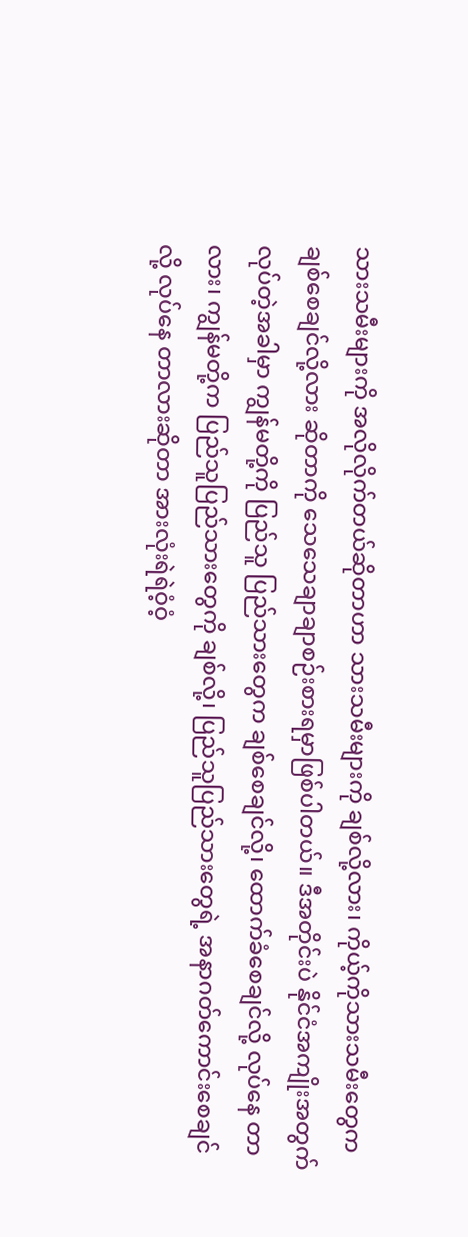သားသမီးများကို အလိုလိုက်တယ်ဆိုတာဟာ သားသမီးများကို ချစ်လို့လား၊ ကိုယ့်ကိုသားသမီးတွေက ချစ်စေချင်လို့လား ဆိုတာကို သေသေချာချာစဉ်းစားရမှာဖြစ်ပါတယ်။ ဒီအတိုင်းပဲ နိုင်ငံအကျိုးအတွက် လုပ်တဲ့အခါမှာ ကျွန်မတို့ကို ပြည်သူ ပြည်သားတွေက ချစ်စေချင်လို့၊ ထောက်ခံစေချင်လို့ လုပ်နေ တာလား၊ ကျွန်မတို့က ပြည်သူပြည်သားတွေကို ချစ်လို့၊ ပြည်သူပြည်သားတွေရဲ့ အနာဂတ်ကောင်းစေချင်လို့ လုပ်နေ တာလားဆိုတာ အားလုံးရဲရဲဝံ့ဝံ့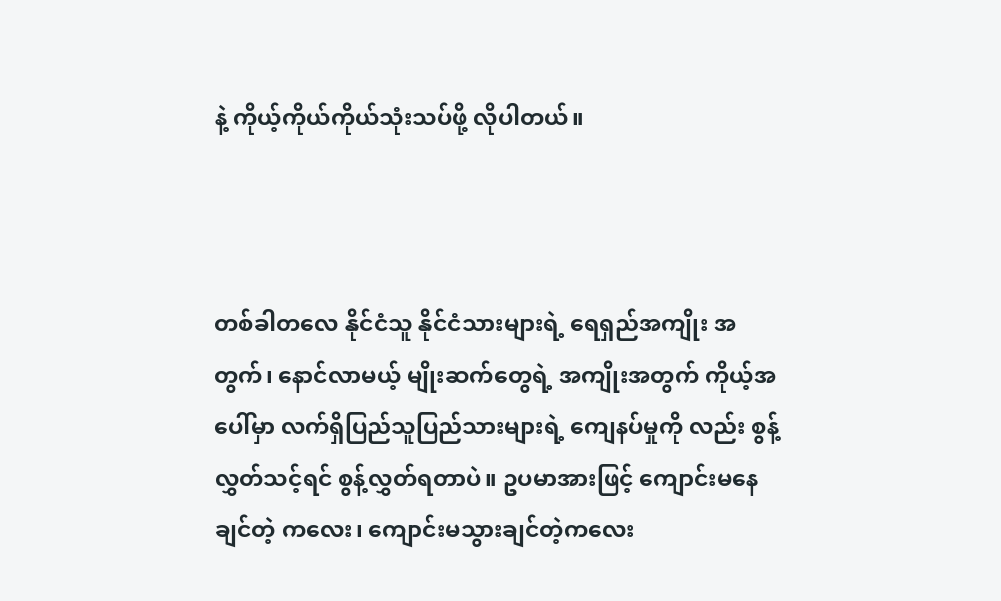နဲ့ ကိုယ့်ကိုယ်ကိုယ်သုံးသပ်ဖို့ လိုပါတယ်။



တစ်ခါတလေ နိုင်ငံသူ နိုင်ငံသားများရဲ့ ရေရှည်အကျိုး အတွက်၊ နောင်လာမယ့် မျိုးဆက်တွေရဲ့ အကျိုးအတွက် ကိုယ့်အပေါ်မှာ လက်ရှိပြည်သူပြည်သားများရဲ့ ကျေနပ်မှုကို လည်း စွန့်လွှတ်သင့်ရင် စွန့်လွှတ်ရတာပဲ။ ဥပမာအားဖြင့် ကျောင်းမနေချင်တဲ့ ကလေး၊ ကျောင်းမသွားချင်တဲ့ကလေး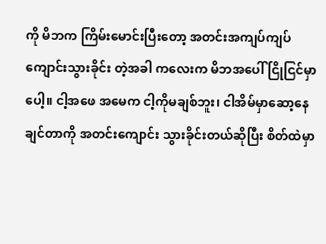ကို မိဘက ကြိမ်းမောင်းပြီးတော့ အတင်းအကျပ်ကျပ် ကျောင်းသွားခိုင်း တဲ့အခါ ကလေးက မိဘအပေါ် ငြိုငြင်မှာပေါ့။ ငါ့အဖေ အမေက ငါ့ကိုမချစ်ဘူး၊ ငါအိမ်မှာဆော့နေချင်တာကို အတင်းကျောင်း သွားခိုင်းတယ်ဆိုပြီး စိတ်ထဲမှာ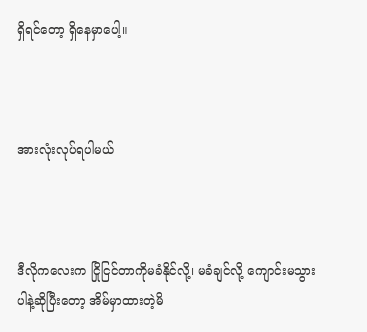ရှိရင်တော့ ရှိနေမှာပေါ့။



အားလုံးလုပ်ရပါမယ်



ဒီလိုကလေးက ငြိုငြင်တာကိုမခံနိုင်လို့၊ မခံချင်လို့ ကျောင်းမသွားပါနဲ့ဆိုပြီးတော့ အိမ်မှာထားတဲ့မိ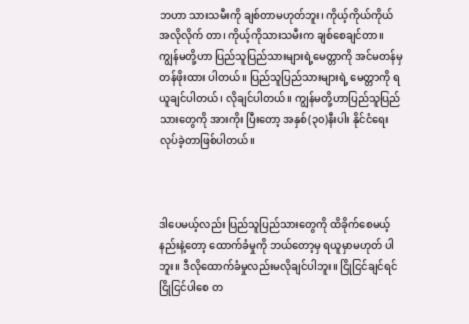ဘဟာ သားသမီးကို ချစ်တာမဟုတ်ဘူး၊ ကိုယ့်ကိုယ်ကိုယ် အလိုလိုက် တာ၊ ကိုယ့်ကိုသားသမီးက ချစ်စေချင်တာ။ ကျွန်မတို့ဟာ ပြည်သူပြည်သားများရဲ့မေတ္တာကို အင်မတန်မှ တန်ဖိုးထား ပါတယ်။ ပြည်သူပြည်သားများရဲ့ မေတ္တာကို ရယူချင်ပါတယ်၊ လိုချင်ပါတယ်။ ကျွန်မတို့ဟာပြည်သူပြည်သားတွေကို အားကိုး ပြီးတော့ အနှစ်(၃၀)နီးပါး နိုင်ငံရေးလုပ်ခဲ့တာဖြစ်ပါတယ်။



ဒါပေမယ့်လည်း ပြည်သူပြည်သားတွေကို ထိခိုက်စေမယ့် နည်းနဲ့တော့ ထောက်ခံမှုကို ဘယ်တော့မှ ရယူမှာမဟုတ် ပါဘူး။ ဒီလိုထောက်ခံမှုလည်းမလိုချင်ပါဘူး။ ငြိုငြင်ချင်ရင် ငြိုငြင်ပါစေ တ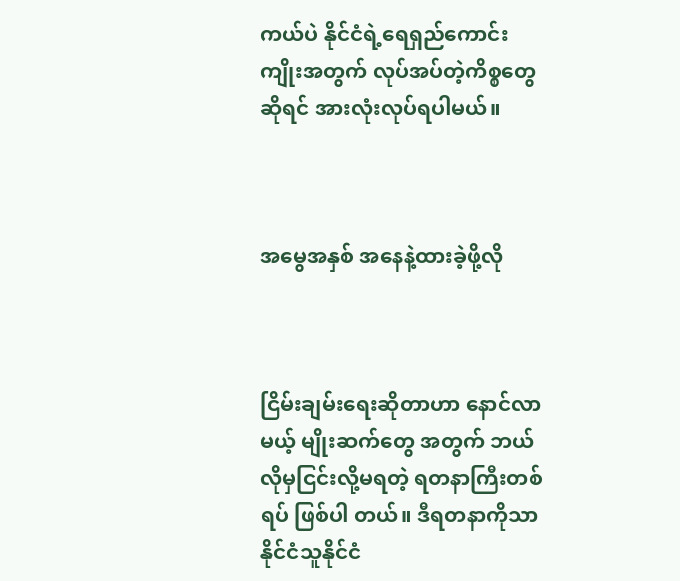ကယ်ပဲ နိုင်ငံရဲ့ရေရှည်ကောင်း ကျိုးအတွက် လုပ်အပ်တဲ့ကိစ္စတွေဆိုရင် အားလုံးလုပ်ရပါမယ်။



အမွေအနှစ် အနေနဲ့ထားခဲ့ဖို့လို



ငြိမ်းချမ်းရေးဆိုတာဟာ နောင်လာမယ့် မျိုးဆက်တွေ အတွက် ဘယ်လိုမှငြင်းလို့မရတဲ့ ရတနာကြီးတစ်ရပ် ဖြစ်ပါ တယ်။ ဒီရတနာကိုသာ နိုင်ငံသူနိုင်ငံ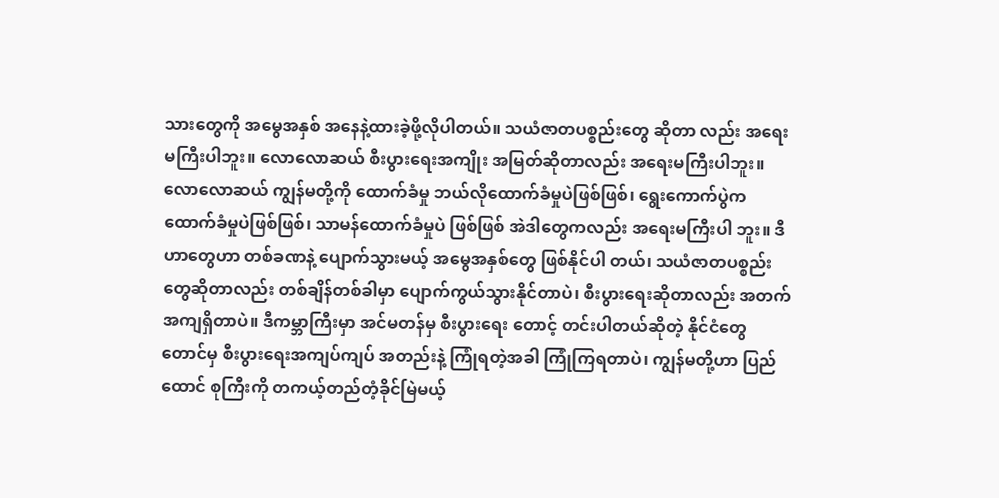သားတွေကို အမွေအနှစ် အနေနဲ့ထားခဲ့ဖို့လိုပါတယ်။ သယံဇာတပစ္စည်းတွေ ဆိုတာ လည်း အရေးမကြီးပါဘူး။ လောလောဆယ် စီးပွားရေးအကျိုး အမြတ်ဆိုတာလည်း အရေးမကြီးပါဘူး။ လောလောဆယ် ကျွန်မတို့ကို ထောက်ခံမှု ဘယ်လိုထောက်ခံမှုပဲဖြစ်ဖြစ်၊ ရွေးကောက်ပွဲက ထောက်ခံမှုပဲဖြစ်ဖြစ်၊ သာမန်ထောက်ခံမှုပဲ ဖြစ်ဖြစ် အဲဒါတွေကလည်း အရေးမကြီးပါ ဘူး။ ဒီဟာတွေဟာ တစ်ခဏနဲ့ ပျောက်သွားမယ့် အမွေအနှစ်တွေ ဖြစ်နိုင်ပါ တယ်၊ သယံဇာတပစ္စည်းတွေဆိုတာလည်း တစ်ချိန်တစ်ခါမှာ ပျောက်ကွယ်သွားနိုင်တာပဲ၊ စီးပွားရေးဆိုတာလည်း အတက် အကျရှိတာပဲ။ ဒီကမ္ဘာကြီးမှာ အင်မတန်မှ စီးပွားရေး တောင့် တင်းပါတယ်ဆိုတဲ့ နိုင်ငံတွေတောင်မှ စီးပွားရေးအကျပ်ကျပ် အတည်းနဲ့ ကြုံရတဲ့အခါ ကြုံကြရတာပဲ၊ ကျွန်မတို့ဟာ ပြည်ထောင် စုကြီးကို တကယ့်တည်တံ့ခိုင်မြဲမယ့်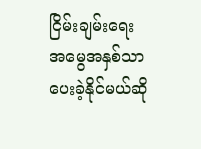ငြိမ်းချမ်းရေး အမွေအနှစ်သာ ပေးခဲ့နိုင်မယ်ဆို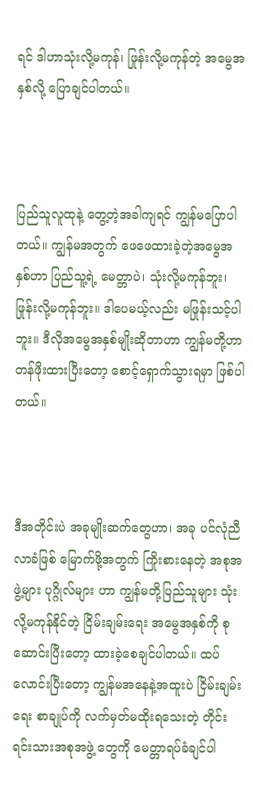ရင် ဒါဟာသုံးလို့မကုန်၊ ဖြုန်းလို့မကုန်တဲ့ အမွေအနှစ်လို့ ပြောချင်ပါတယ်။



ပြည်သူလူထုနဲ့ တွေ့တဲ့အခါကျရင် ကျွန်မပြောပါတယ်။ ကျွန်မအတွက် ဖေဖေထားခဲ့တဲ့အမွေအနှစ်ဟာ ပြည်သူ့ရဲ့ မေတ္တာပဲ၊ သုံးလို့မကုန်ဘူး၊ ဖြုန်းလို့မကုန်ဘူး။ ဒါပေမယ့်လည်း မဖြုန်းသင့်ပါဘူး။ ဒီလိုအမွေအနှစ်မျိုးဆိုတာဟာ ကျွန်မတို့ဟာ တန်ဖိုးထားပြီးတော့ စောင့်ရှောက်သွားရမှာ ဖြစ်ပါတယ်။



ဒီအတိုင်းပဲ အခုမျိုးဆက်တွေဟာ၊ အခု ပင်လုံညီလာခံဖြစ် မြောက်ဖို့အတွက် ကြိုးစားနေတဲ့ အစုအဖွဲ့များ ပုဂ္ဂိုလ်များ ဟာ ကျွန်မတို့ပြည်သူများ သုံးလို့မကုန်နိုင်တဲ့ ငြိမ်းချမ်းရေး အမွေအနှစ်ကို စုဆောင်းပြီးတော့ ထားခဲ့စေချင်ပါတယ်။ ထပ်လောင်းပြီးတော့ ကျွန်မအနေနဲ့အထူးပဲ ငြိမ်းချမ်းရေး စာချုပ်ကို လက်မှတ်မထိုးရသေးတဲ့ တိုင်းရင်းသားအစုအဖွဲ့ တွေကို မေတ္တာရပ်ခံချင်ပါ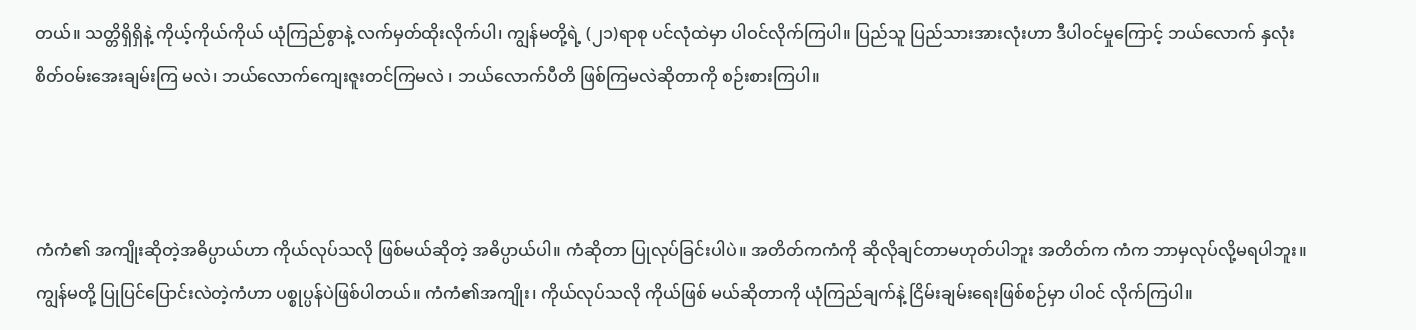တယ်။ သတ္တိရှိရှိနဲ့ ကိုယ့်ကိုယ်ကိုယ် ယုံကြည်စွာနဲ့ လက်မှတ်ထိုးလိုက်ပါ၊ ကျွန်မတို့ရဲ့ (၂၁)ရာစု ပင်လုံထဲမှာ ပါဝင်လိုက်ကြပါ။ ပြည်သူ ပြည်သားအားလုံးဟာ ဒီပါဝင်မှုကြောင့် ဘယ်လောက် နှလုံးစိတ်ဝမ်းအေးချမ်းကြ မလဲ၊ ဘယ်လောက်ကျေးဇူးတင်ကြမလဲ ၊ ဘယ်လောက်ပီတိ ဖြစ်ကြမလဲဆိုတာကို စဉ်းစားကြပါ။



ကံကံ၏ အကျိုးဆိုတဲ့အဓိပ္ပာယ်ဟာ ကိုယ်လုပ်သလို ဖြစ်မယ်ဆိုတဲ့ အဓိပ္ပာယ်ပါ။ ကံဆိုတာ ပြုလုပ်ခြင်းပါပဲ။ အတိတ်ကကံကို ဆိုလိုချင်တာမဟုတ်ပါဘူး အတိတ်က ကံက ဘာမှလုပ်လို့မရပါဘူး။ ကျွန်မတို့ ပြုပြင်ပြောင်းလဲတဲ့ကံဟာ ပစ္စုပ္ပန်ပဲဖြစ်ပါတယ်။ ကံကံ၏အကျိုး၊ ကိုယ်လုပ်သလို ကိုယ်ဖြစ် မယ်ဆိုတာကို ယုံကြည်ချက်နဲ့ ငြိမ်းချမ်းရေးဖြစ်စဉ်မှာ ပါဝင် လိုက်ကြပါ။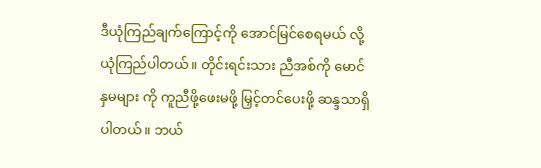ဒီယုံကြည်ချက်ကြောင့်ကို အောင်မြင်စေရမယ် လို့ ယုံကြည်ပါတယ်။ တိုင်းရင်းသား ညီအစ်ကို မောင်နှမများ ကို ကူညီဖို့ဖေးမဖို့ မြှင့်တင်ပေးဖို့ ဆန္ဒသာရှိပါတယ်။ ဘယ်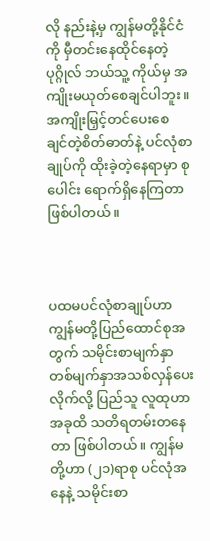လို နည်းနဲ့မှ ကျွန်မတို့နိုင်ငံကို မှီတင်းနေထိုင်နေတဲ့ပုဂ္ဂိုလ် ဘယ်သူ့ ကိုယ်မှ အကျိုးမယုတ်စေချင်ပါဘူး။ အကျိုးမြှင့်တင်ပေးစေ ချင်တဲ့စိတ်ဓာတ်နဲ့ ပင်လုံစာချုပ်ကို ထိုးခဲ့တဲ့နေရာမှာ စုပေါင်း ရောက်ရှိနေကြတာ ဖြစ်ပါတယ်။



ပထမပင်လုံစာချုပ်ဟာ ကျွန်မတို့ပြည်ထောင်စုအတွက် သမိုင်းစာမျက်နှာ တစ်မျက်နှာအသစ်လှန်ပေးလိုက်လို့ ပြည်သူ လူထုဟာ အခုထိ သတိရတမ်းတနေတာ ဖြစ်ပါတယ်။ ကျွန်မ တို့ဟာ (၂၁)ရာစု ပင်လုံအနေနဲ့ သမိုင်းစာ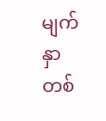မျက်နှာ တစ်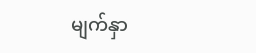မျက်နှာ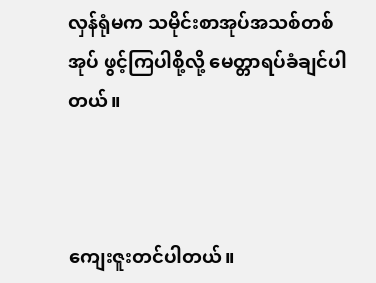လှန်ရုံမက သမိုင်းစာအုပ်အသစ်တစ်အုပ် ဖွင့်ကြပါစို့လို့ မေတ္တာရပ်ခံချင်ပါတယ်။



ကျေးဇူးတင်ပါတယ်။